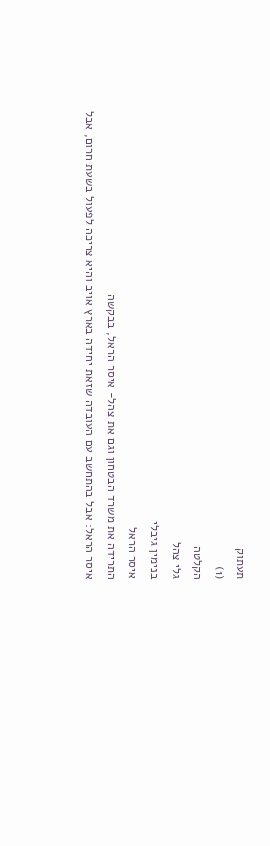תעתוק
(1)
הקלטה
גלי צהל
בנימין גיבלי
איסר הראל
התרידה את משרד הבטחון וגם את צהל- איסר הראל, בבקשה
איסר הראל: אבל בהתחשב עם העובדה שזאת יחידה בארץ אויב והיא צריכה לפעול בשעת חרום, אבל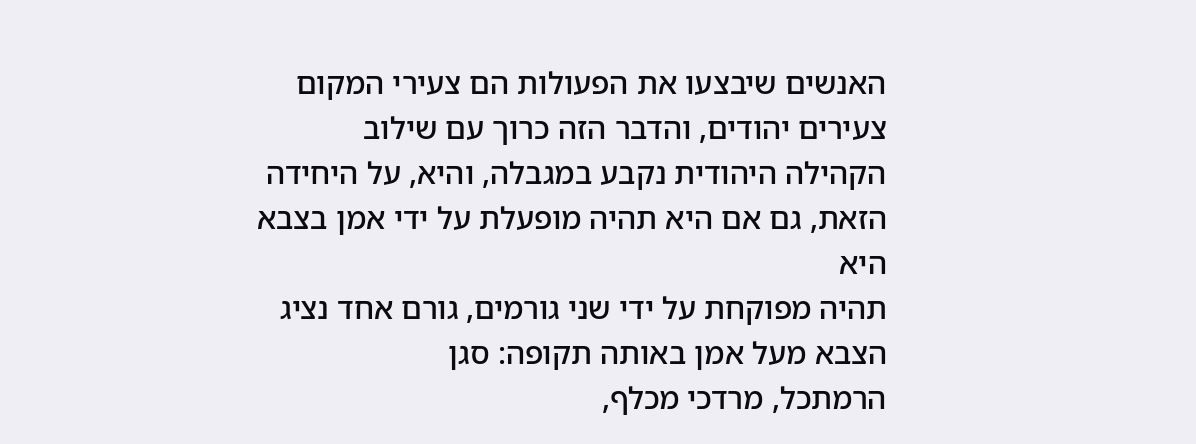האנשים שיבצעו את הפעולות הם צעירי המקום צעירים יהודים, והדבר הזה כרוך עם שילוב
הקהילה היהודית נקבע במגבלה, והיא, על היחידה הזאת, גם אם היא תהיה מופעלת על ידי אמן בצבא היא
תהיה מפוקחת על ידי שני גורמים, גורם אחד נציג הצבא מעל אמן באותה תקופה: סגן
הרמתכל, מרדכי מכלף,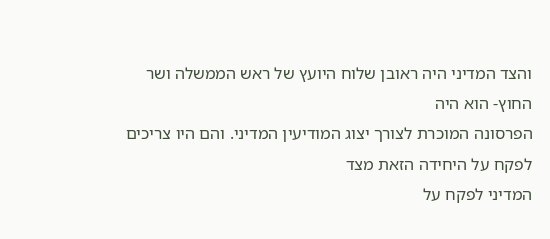והצד המדיני היה ראובן שלוח היועץ של ראש הממשלה ושר החוץ- הוא היה
הפרסונה המוכרת לצורך יצוג המודיעין המדיני. והם היו צריכים לפקח על היחידה הזאת מצד
המדיני לפקח על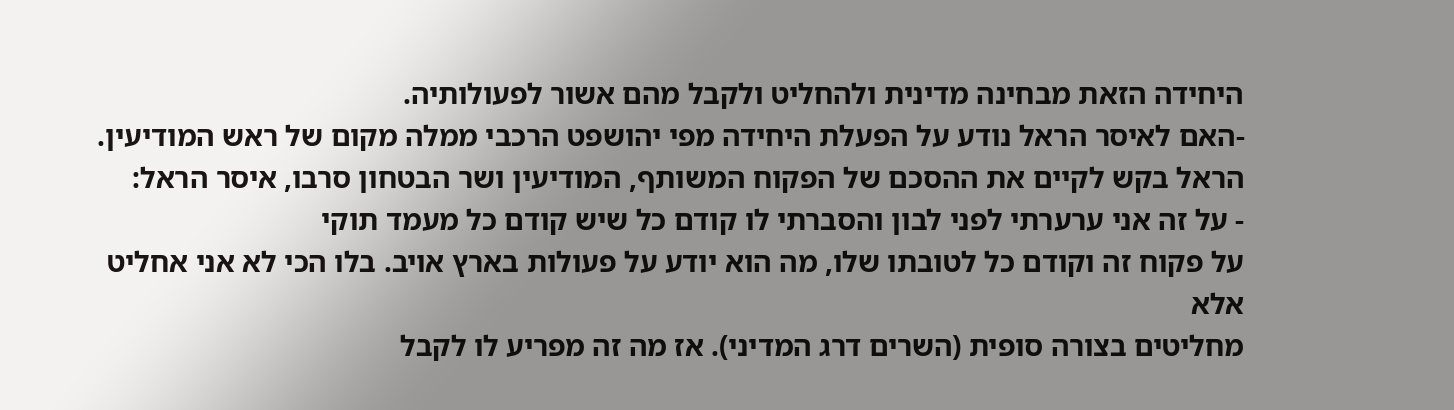היחידה הזאת מבחינה מדינית ולהחליט ולקבל מהם אשור לפעולותיה.
-האם לאיסר הראל נודע על הפעלת היחידה מפי יהושפט הרכבי ממלה מקום של ראש המודיעין.
הראל בקש לקיים את ההסכם של הפקוח המשותף, המודיעין ושר הבטחון סרבו, איסר הראל:
- על זה אני ערערתי לפני לבון והסברתי לו קודם כל שיש קודם כל מעמד תוקי
על פקוח זה וקודם כל לטובתו שלו, מה הוא יודע על פעולות בארץ אויב. בלו הכי לא אני אחליט אלא
מחליטים בצורה סופית (השרים דרג המדיני). אז מה זה מפריע לו לקבל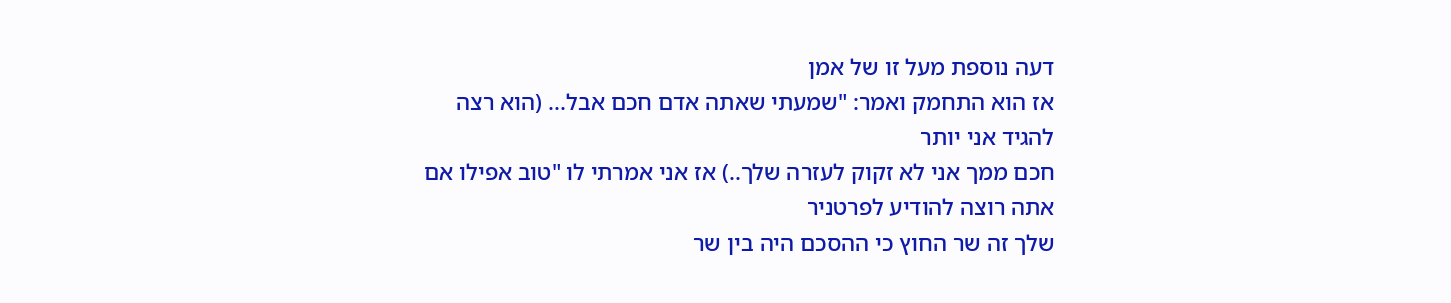דעה נוספת מעל זו של אמן
אז הוא התחמק ואמר: "שמעתי שאתה אדם חכם אבל... (הוא רצה להגיד אני יותר
חכם ממך אני לא זקוק לעזרה שלך..) אז אני אמרתי לו "טוב אפילו אם אתה רוצה להודיע לפרטניר
שלך זה שר החוץ כי ההסכם היה בין שר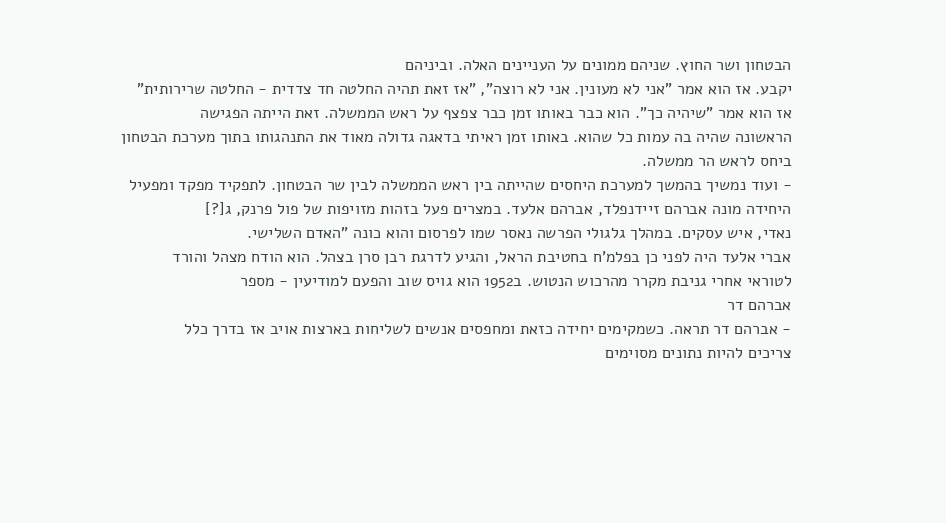הבטחון ושר החוץ. שניהם ממונים על העניינים האלה. וביניהם
יקבע. אז הוא אמר "אני לא מעונין. אני לא רוצה", "אז זאת תהיה החלטה חד צדדית - החלטה שרירותית"
אז הוא אמר "שיהיה כך". הוא כבר באותו זמן כבר צפצף על ראש הממשלה. זאת הייתה הפגישה
הראשונה שהיה בה עמות כל שהוא. באותו זמן ראיתי בדאגה גדולה מאוד את התנהגותו בתוך מערכת הבטחון
ביחס לראש הר ממשלה.
- ועוד נמשיך בהמשך למערכת היחסים שהייתה בין ראש הממשלה לבין שר הבטחון. לתפקיד מפקד ומפעיל
היחידה מונה אברהם זיידנפלד, אברהם אלעד. במצרים פעל בזהות מזויפות של פול פרנק, ג[?]
נאדי, איש עסקים. במהלך גלגולי הפרשה נאסר שמו לפרסום והוא כונה "האדם השלישי.
אברי אלעד היה לפני כן בפלמ'ח בחטיבת הראל, והגיע לדרגת רבן סרן בצהל. הוא הודח מצהל והורד
לטוראי אחרי גניבת מקרר מהרכוש הנטוש. ב1952 הוא גויס שוב והפעם למודיעין - מספר
אברהם דר
- אברהם דר תראה. כשמקימים יחידה כזאת ומחפסים אנשים לשליחות בארצות אויב אז בדרך כלל
צריכים להיות נתונים מסוימים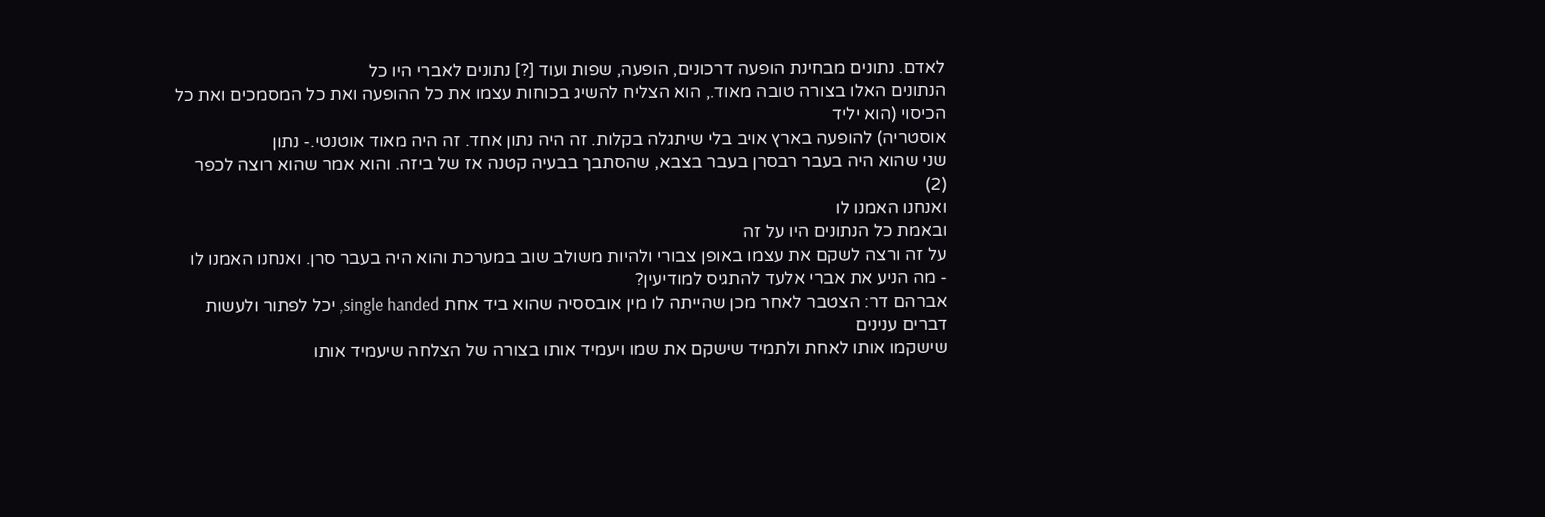לאדם. נתונים מבחינת הופעה דרכונים, הופעה, שפות ועוד [?] נתונים לאברי היו כל
הנתונים האלו בצורה טובה מאוד., הוא הצליח להשיג בכוחות עצמו את כל ההופעה ואת כל המסמכים ואת כל הכיסוי (הוא יליד
אוסטריה) להופעה בארץ אויב בלי שיתגלה בקלות. זה היה נתון אחד. זה היה מאוד אוטנטי.- נתון
שני שהוא היה בעבר רבסרן בעבר בצבא, שהסתבך בבעיה קטנה אז של ביזה. והוא אמר שהוא רוצה לכפר
(2)
ואנחנו האמנו לו
ובאמת כל הנתונים היו על זה
על זה ורצה לשקם את עצמו באופן צבורי ולהיות משולב שוב במערכת והוא היה בעבר סרן. ואנחנו האמנו לו
- מה הניע את אברי אלעד להתגיס למודיעין?
אברהם דר: הצטבר לאחר מכן שהייתה לו מין אובססיה שהוא ביד אחת single handed, יכל לפתור ולעשות דברים ענינים
שישקמו אותו לאחת ולתמיד שישקם את שמו ויעמיד אותו בצורה של הצלחה שיעמיד אותו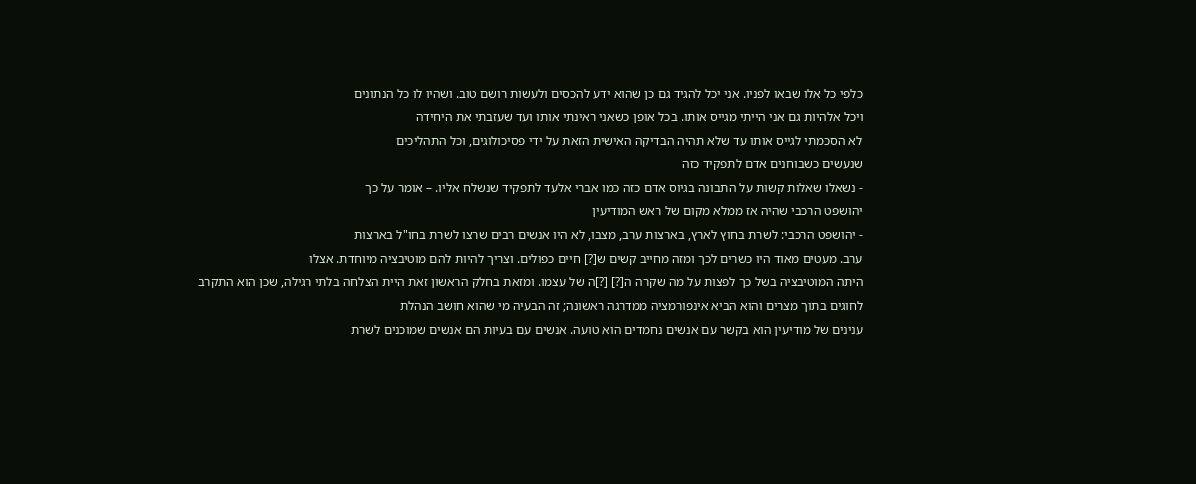כלפי כל אלו שבאו לפניו. אני יכל להגיד גם כן שהוא ידע להכסים ולעשות רושם טוב. ושהיו לו כל הנתונים
ויכל אלהיות גם אני הייתי מגייס אותו. בכל אופן כשאני ראינתי אותו ועד שעזבתי את היחידה
לא הסכמתי לגייס אותו עד שלא תהיה הבדיקה האישית הזאת על ידי פסיכולוגים, וכל התהליכים
שנעשים כשבוחנים אדם לתפקיד כזה
- נשאלו שאלות קשות על התבונה בגיוס אדם כזה כמו אברי אלעד לתפקיד שנשלח אליו. – אומר על כך
יהושפט הרכבי שהיה אז ממלא מקום של ראש המודיעין
- יהושפט הרכבי: לשרת בחוץ לארץ, בארצות ערב, מצבו, לא היו אנשים רבים שרצו לשרת בחו"ל בארצות
ערב. מעטים מאוד היו כשרים לכך ומזה מחייב קשים ש[?] חיים כפולים. וצריך להיות להם מוטיבציה מיוחדת. אצלו
היתה המוטיבציה בשל כך לפצות על מה שקרה ה[?] [?]ה של עצמו. ומזאת בחלק הראשון זאת היית הצלחה בלתי רגילה, שכן הוא התקרב
לחוגים בתוך מצרים והוא הביא אינפורמציה ממדרגה ראשונה; זה הבעיה מי שהוא חושב הנהלת
ענינים של מודיעין הוא בקשר עם אנשים נחמדים הוא טועה. אנשים עם בעיות הם אנשים שמוכנים לשרת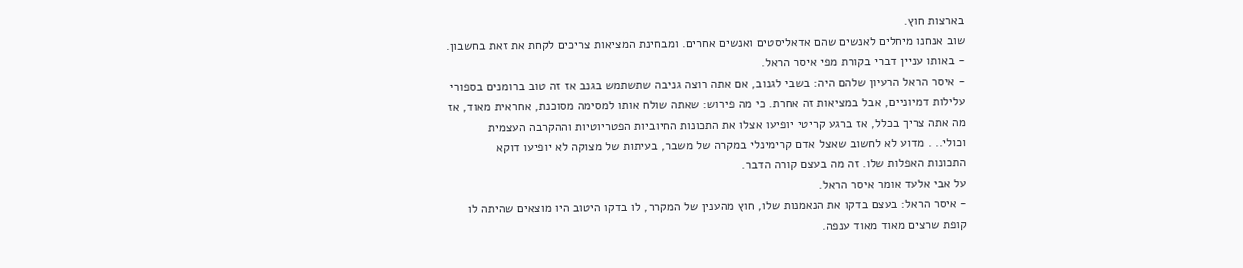בארצות חוץ.
שוב אנחנו מיחלים לאנשים שהם אדאליסטים ואנשים אחרים. ומבחינת המציאות צריכים לקחת את זאת בחשבון.
- באותו עניין דברי בקורת מפי איסר הראל.
- איסר הראל הרעיון שלהם היה: בשבי לגנוב, אם אתה רוצה גניבה שתשתמש בגנב אז זה טוב ברומנים בספורי
עלילות דמיוניים, אבל במציאות זה אחרת. כי מה פירוש: שאתה שולח אותו למסימה מסוכנת, אחראית מאוד, אז
מה אתה צריך בכלל, אז ברגע קריטי יופיעו אצלו את התכונות החיוביות הפטריוטיות וההקרבה העצמית
וכולי.. . מדוע לא לחשוב שאצל אדם קרימינלי במקרה של משבר, בעיתות של מצוקה לא יופיעו דוקא
התכונות האפלות שלו. זה מה בעצם קורה הדבר.
על אבי אלעד אומר איסר הראל.
- איסר הראל: בעצם בדקו את הנאמנות שלו, חוץ מהענין של המקרר, לו בדקו היטוב היו מוצאים שהיתה לו
קופת שרצים מאוד מאוד ענפה.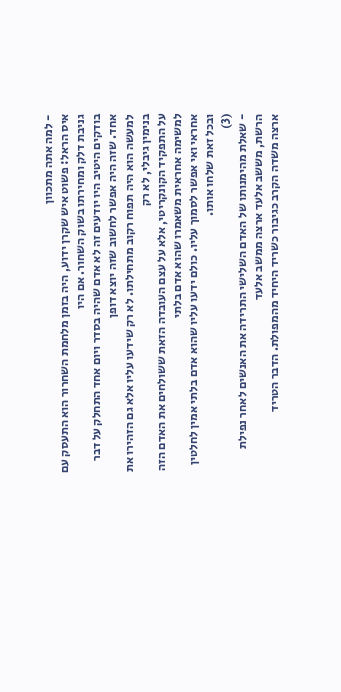- למה אתה מתכוון
איס הראל: פשוט איש שקרן ידוע, היה בזמן מלחמת השחרור הוא התעסק עם גניבת דלק ומחירתו בשוק השחור. אם היו
בודקים היטיב היו יודעים זה לא אדם שהיה בסדר ויום אחד התחלק על דבר אחד. שזה היה אפשר לחשוב שזה יוצא דופן
למעשה הוא היה תפוח רקוב מתחילתו. לא רק שידעו עליו אלא גם הזהירו את בנימין גיבלי, לא רק
על התפקיד הקונקריטי, אלא על עצם העובדה הזאת ששולחים את האדם הזה למשימה אחראית משאמרו שהוא אדם בלתי
אחראי ואי אפשר לסמוך עליו. כולם ידעו עליו שהוא אדם בלתי אמין לחלטין ובכל זאת שלחו אותו.
(3)
- שאלת מהימנותו של האדם השלישי התרידה את האנשים לאחר נפילת הרשת, מששב אלעד ארצה ממשב אלעד
ארצה משדה הקרב כגיבור כשריד היחיד מהמפולת. הדבר הטריד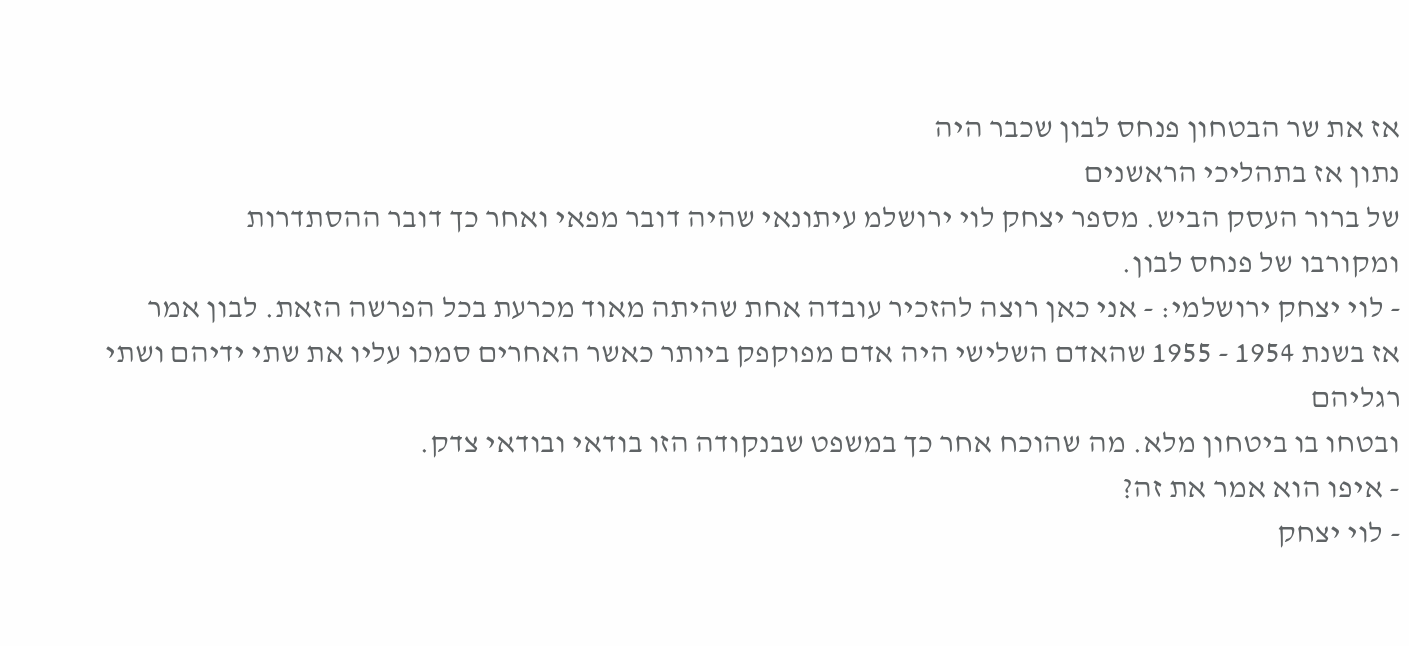אז את שר הבטחון פנחס לבון שכבר היה
נתון אז בתהליכי הראשנים
של ברור העסק הביש. מספר יצחק לוי ירושלמ עיתונאי שהיה דובר מפאי ואחר כך דובר ההסתדרות
ומקורבו של פנחס לבון.
- לוי יצחק ירושלמי: - אני כאן רוצה להזכיר עובדה אחת שהיתה מאוד מכרעת בכל הפרשה הזאת. לבון אמר
אז בשנת 1954 - 1955 שהאדם השלישי היה אדם מפוקפק ביותר כאשר האחרים סמכו עליו את שתי ידיהם ושתי רגליהם
ובטחו בו ביטחון מלא. מה שהוכח אחר כך במשפט שבנקודה הזו בודאי ובודאי צדק.
- איפו הוא אמר את זה?
- לוי יצחק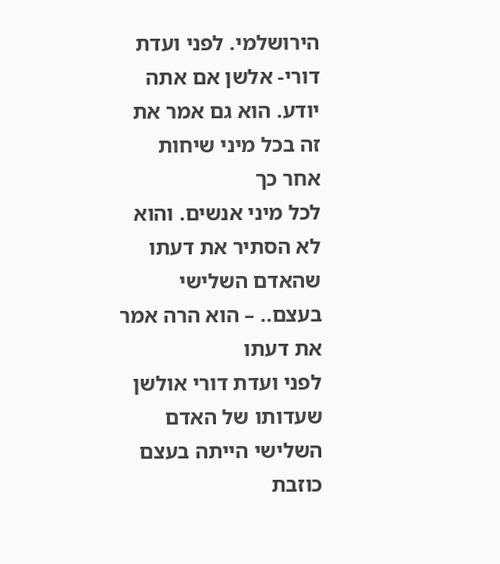הירושלמי. לפני ועדת דורי- אלשן אם אתה יודע. הוא גם אמר את זה בכל מיני שיחות אחר כך
לכל מיני אנשים. והוא לא הסתיר את דעתו שהאדם השלישי בעצם.. – הוא הרה אמר את דעתו
לפני ועדת דורי אולשן שעדותו של האדם השלישי הייתה בעצם כוזבת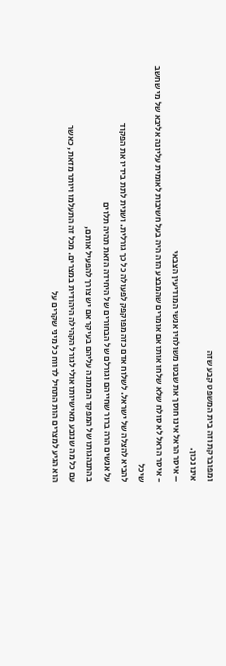ומפוברקת וזה בית המשפט קבע שזה
אינו נכון.
– איסר הראל אינו חוסך את שבטו משולחיו אנשי המודיעין הצבאי
- איסר הראל לא סולח שלא שלחו אותו אם אומרים שהמבצע הזה היה בעל חשיבות לאומית עליונה אליבא של מי שחשב שיכל
להביא להצלה של ישראל. לשלוח אדם כזה מפוקפק לפעולה כל כך גורלית. ושנית לתת בידיו את הפקוד
על אנשים הרה ברור שחייהם וגורלם של הבחורים של היחידה הזאת תהיה תלוים
בהתנהגותו של המפקד הממונה עליהם בעיקר אם יש צורך להפעיל אותם,
עם כל מה שנובע מאישיותו אולי לגורל הקהילה היהודית במצרים. מכל זה התעלמו ויותר מזאת, כאשר
הוא הגיע למצרים הות התחיל לדווח כל מיני שקרים על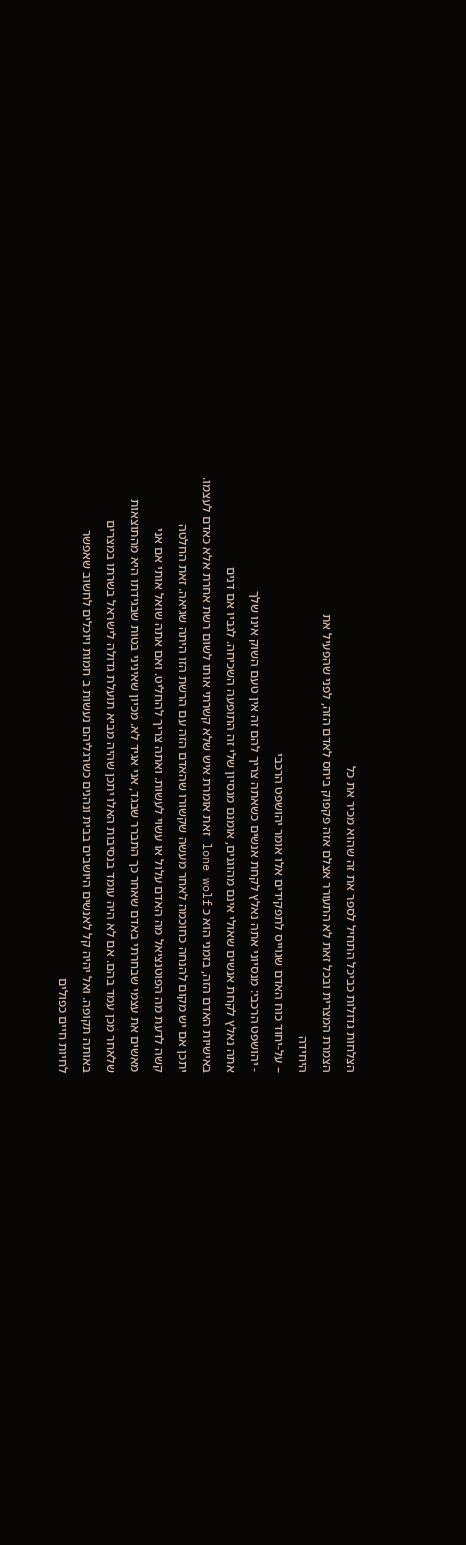הצלחות גדולות כביכל התחיל לספר את זה שהוא מכיר את כל
הצמרת המצרית ובכל זאת לא התעורר אצלם אזה פקפוק ביחס לאדם הזה, לפני שהפעיל את
היחידה
– על-יחוד כוח האדם שגוייס לתפקידים אלו אומר יהושפט הרכבי
- יהושפט הרכבי: מנסיוני אתה נאלץ לקחת אנשים כשאתה צריך להם זה אין טעם השוק אינו שלך
אתה נאלץ לקחת אנשים שאולי אינם מהוגנים, אומנם מנסיון שלי זה התופעה השכיחה. לגביו אם דנים
באישיות האדם הזה, בזמני הוא כ lone wolf זאת אומרת איש שלא קשרתי אותו לשום רשת אחרת אלא כאדם לעצמו.
יתכן אם יש מקום להנחה כחוכמה לאחר מעשה שקשורו שהאדם הזה עם הרשת הזו היתה שגיאה. זאת החלטה
קשה לדעת מה הפוטנציאל מה האדם עלול או עשוי לעשות. ואתה צריך להחליט. ואם אתה שואל אותי אם אני
מאשים את עצמי שבחרתי באדם שאחר כך התברר שבגד, אני אגיד לא. מכיון שאיניני בטות שבגידתו היא מהתוצאות
שלאחר מכן עמד בהם. אם לא היה עומד בנסיבות האלו יתכן שהיה מביא תועלת גדולה לישראל בשרתו במצרים
באותה תקופה. ואל יהיה קל לאנשים היושבים בבית ונהנים כשרגליהם נעשות ב חמות ויוכלים לחשוב שאפשר
לחיות חיים כפולים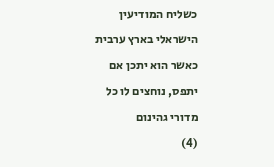כשליח המודיעין הישראלי בארץ ערבית כאשר הוא יתכן אם יתפס, נוחצים לו כל מדורי גהינום
(4)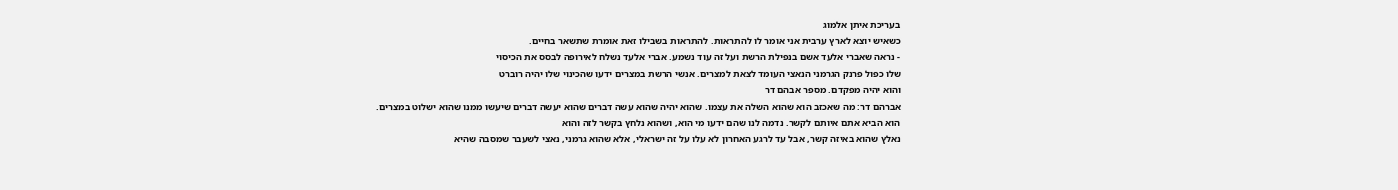בעריכת איתן אלמוג
כשאיש יוצא לארץ ערבית אני אומר לו להתראות. להתראות בשבילו זאת אומרת שתשאר בחיים.
- נראה שאברי אלעד אשם בנפילת הרשת ועל זה עוד נשמע. אברי אלעד נשלח לאירופה לבסס את הכיסוי
שלו כפול פרנק הגרמני הנאצי העומד לצאת למצרים. אנשי הרשת במצרים ידעו שהכינוי שלו יהיה רוברט
והוא יהיה מפקדם. מספר אבהם דר
אברהם דר: מה שאכזב הוא שהוא השלה את עצמו. שהוא יהיה שהוא עשה דברים שהוא יעשה דברים שיעשו ממנו שהוא ישלוט במצרים.
הוא הביא אתם איותם לקשר. נדמה לנו שהם ידעו מי הוא, ושהוא נלחץ בקשר לזה והוא
נאלץ שהוא באיזה קשר, אבל עד לרגע האחרון לא עלו על זה ישראלי, אלא שהוא גרמני, נאצי לשעבר שמסבה שהיא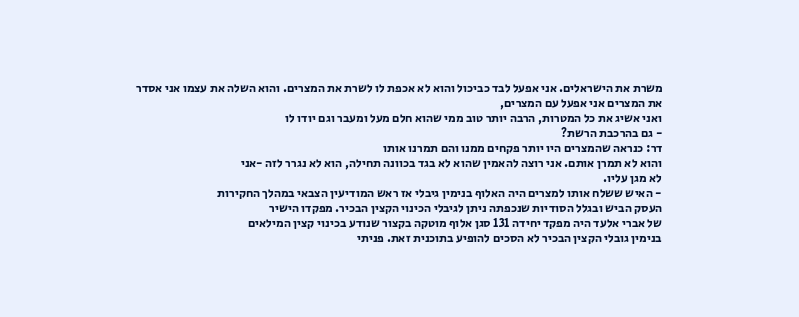משרת את הישראלים. אני אפעל לבד כביכול והוא לא אכפת לו לשרת את המצרים. והוא השלה את עצמו אני אסדר את המצרים אני אפעל עם המצרים,
ואני אשיג את כל המטרות, הרבה יותר טוב ממי שהוא חלם מעל ומעבר וגם יודו לו
- גם בהרכבת הרשת?
דר: כנראה שהמצרים היו יותר פקחים ממנו והם תמרנו אותו
והוא לא תמרן אותם. אני רוצה להאמין שהוא לא בגד בכוונה תחילה, הוא לא נגרר לזה -אני
לא מגן עליו.
- האיש ששלח אותו למצרים היה האלוף בנימין גיבלי אז ראש המודיעין הצבאי במהלך החקירות
העסק הביש ובגלל הסודיות שנכפתה ניתן לגיבלי הכינוי הקצין הבכיר. מפקדו הישיר
של אברי אלעד היה מפקד יחידה 131 סגן אלוף מוטקה בקצור שנודע בכינוי קצין המילאים
בנימין גובלי הקצין הבכיר לא הסכים להופיע בתוכנית זאת. פניתי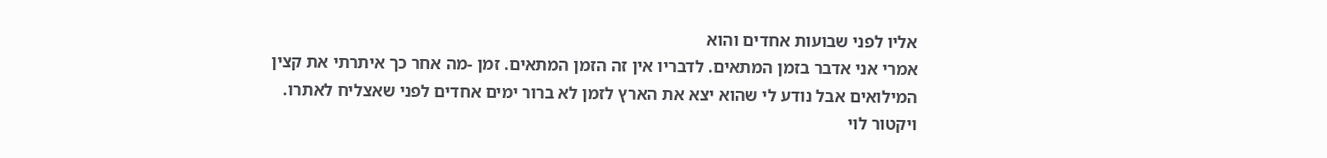אליו לפני שבועות אחדים והוא
אמרי אני אדבר בזמן המתאים. לדבריו אין זה הזמן המתאים. זמן -מה אחר כך איתרתי את קצין
המילואים אבל נודע לי שהוא יצא את הארץ לזמן לא ברור ימים אחדים לפני שאצליח לאתרו.
ויקטור לוי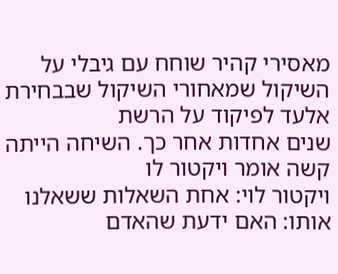מאסירי קהיר שוחח עם גיבלי על השיקול שמאחורי השיקול שבבחירת אלעד לפיקוד על הרשת
שנים אחדות אחר כך. השיחה הייתה קשה אומר ויקטור לו
ויקטור לוי: אחת השאלות ששאלנו אותו: האם ידעת שהאדם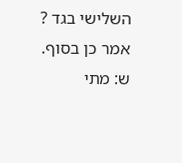השלישי בגד ? אמר כן בסוף.
ש: מתי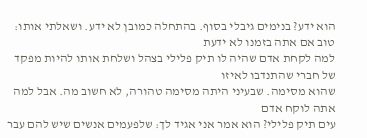הוא ידע? בנימים גיבלי בסוף. בהתחלה כמובן לא ידע. ושאלתי אותו: טוב אם אתה בזמנו לא ידעת
למה לקחת אדם שהיה לו תיק פלילי בצהל ושלחת אותו להיות מפקד של חברי שהתנדבו לאיזו
שהוא מסימה. שבעיני היתה מסימה טהורה, לא חשוב מה. אבל למה אתה לוקח אדם
עים תיק פלילי? הוא אמר אני אגיד לך: שלפעמים אנשים שיש להם עבר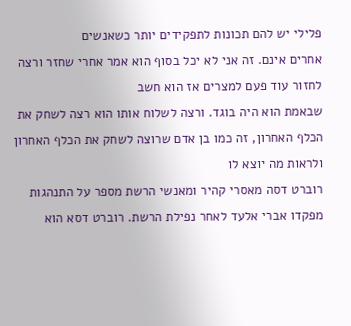פלילי יש להם תכונות לתפקידים יותר כשאנשים
אחרים אינם. זה אני לא יכל בסוף הוא אמר אחרי שחזר ורצה לחזור עוד פעם למצרים אז הוא חשב
שבאמת הוא היה בוגד. ורצה לשלוח אותו הוא רצה לשחק את הכלף האחרון, זה כמו בן אדם שרוצה לשחק את הכלף האחרון
ולראות מה יוצא לו
רוברט דסה מאסרי קהיר ומאנשי הרשת מספר על התנהגות מפקדו אברי אלעד לאחר נפילת הרשת. רוברט דסא הוא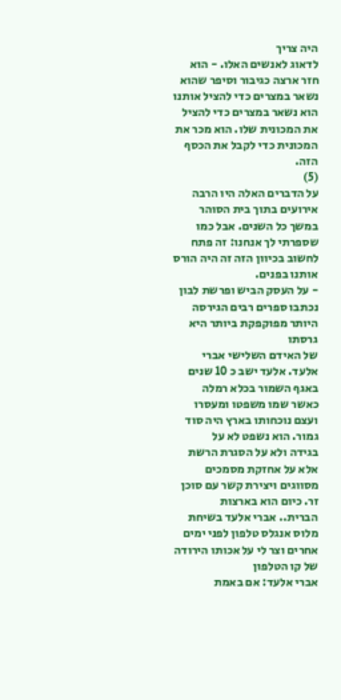היה צריך
לדאוג לאנשים האלו. - הוא חזר ארצה כגיבור וסיפר שהוא נשאר במצרים כדי להציל אותנו
הוא נשאר במצרים כדי להציל את המכונית שלו. הוא מכר את המכונית כדי לקבל את הכסף הזה.
(5)
על הדברים האלה היו הרבה אירועים בתוך בית הסוהר במשך כל השנים. אבל כמו
שספרתי לך אנחנו: זה פתח לחשוב בכיוון הזה זה היה הורס אותנו בפנים.
- על העסק הביש ופרשת לבון נכתבו ספרים רבים הגירסה היותר מפוקפקת ביותר היא גרסתו
של האידם השלישי אברי אלעד. אלעד ישב כ 10 שנים באגף השמור בכלא רמלה
כאשר שמו משפטו ומעסרו ועצם נוכחותו בארץ היה סוד גמור. הוא נשפט לא על
בגידה ולא על הסגרת הרשת אלא על אחזקת מסמכים מסווגים ויצירת קשר עם סוכן זר. כיום הוא בארצות
הברית.. אברי אלעד בשיחת מלוס אנגלס טלפון לפני ימים אחרים וצר לי על אכותו הירודה של קו הטלפון
אברי אלעד: אם באמת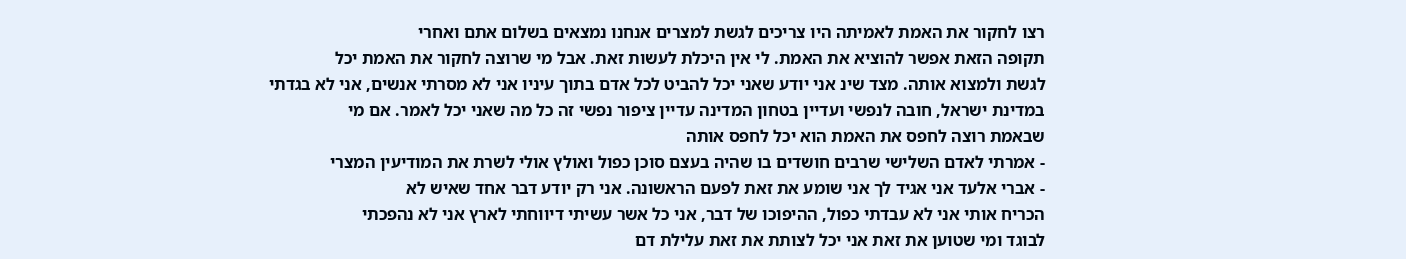רצו לחקור את האמת לאמיתה היו צריכים לגשת למצרים אנחנו נמצאים בשלום אתם ואחרי
תקופה הזאת אפשר להוציא את האמת. לי אין היכלת לעשות זאת. אבל מי שרוצה לחקור את האמת יכל
לגשת ולמצוא אותה. מצד שינ אני יודע שאני יכל להביט לכל אדם בתוך עיניו אני לא מסרתי אנשים, אני לא בגדתי
במדינת ישראל, חובה לנפשי ועדיין בטחון המדינה עדיין ציפור נפשי זה כל מה שאני יכל לאמר. אם מי
שבאמת רוצה לחפס את האמת הוא יכל לחפס אותה
- אמרתי לאדם השלישי שרבים חושדים בו שהיה בעצם סוכן כפול ואולץ אולי לשרת את המודיעין המצרי
- אברי אלעד אני אגיד לך אני שומע את זאת לפעם הראשונה. אני רק יודע דבר אחד שאיש לא
הכריח אותי אני לא עבדתי כפול, ההיפוכו של דבר, אני כל אשר עשיתי דיווחתי לארץ אני לא נהפכתי
לבוגד ומי שטוען את זאת אני יכל לצותת את זאת עלילת דם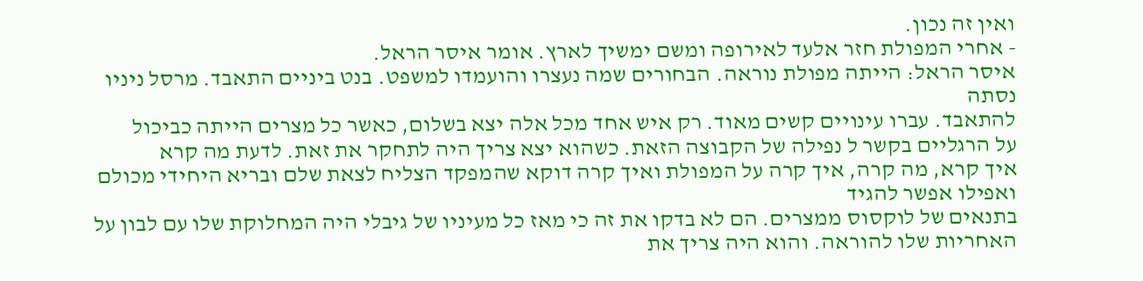ואין זה נכון.
- אחרי המפולת חזר אלעד לאירופה ומשם ימשיך לארץ. אומר איסר הראל.
איסר הראל: הייתה מפולת נוראה. הבחורים שמה נעצרו והועמדו למשפט. בנט ביניים התאבד. מרסל ניניו נסתה
להתאבד. עברו עינויים קשים מאוד. רק איש אחד מכל אלה יצא בשלום, כאשר כל מצרים הייתה כביכול
על הרגליים בקשר ל נפילה של הקבוצה הזאת. כשהוא יצא צריך היה לתחקר את זאת. לדעת מה קרא
איך קרא, מה קרה, איך קרה על המפולת ואיך קרה דוקא שהמפקד הצליח לצאת שלם ובריא היחידי מכולם ואפילו אפשר להגיד
בתנאים של לוקסוס ממצרים. הם לא בדקו את זה כי מאז כל מעיניו של גיבלי היה המחלוקת שלו עם לבון על
האחריות שלו להוראה. והוא היה צריך את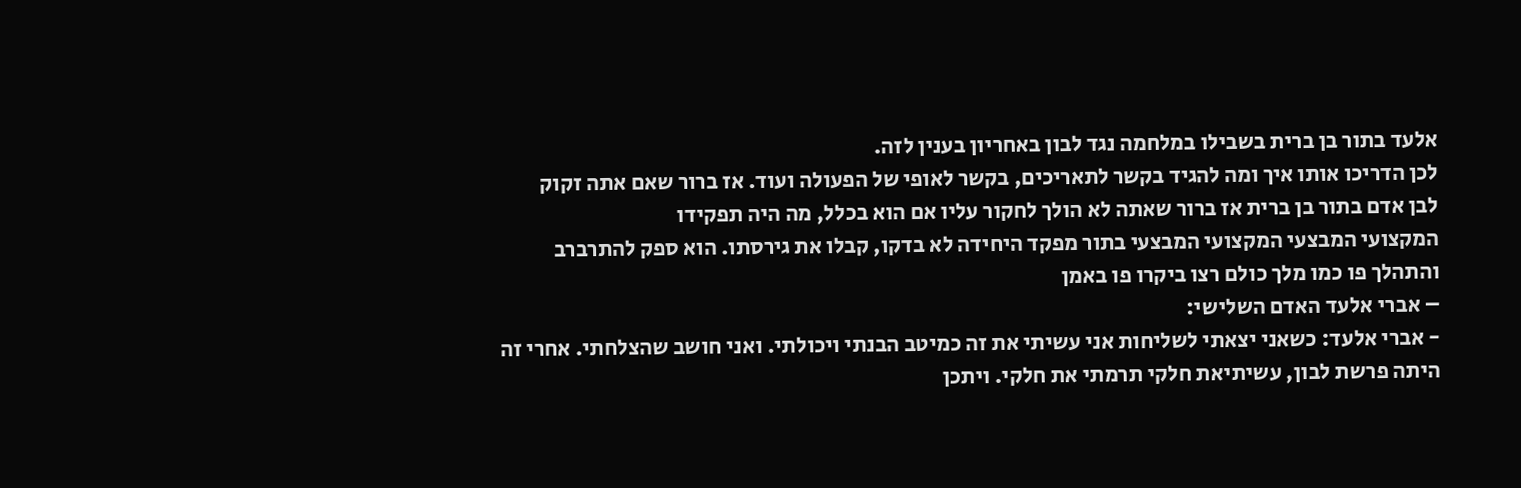אלעד בתור בן ברית בשבילו במלחמה נגד לבון באחריון בענין לזה.
לכן הדריכו אותו איך ומה להגיד בקשר לתאריכים, בקשר לאופי של הפעולה ועוד. אז ברור שאם אתה זקוק
לבן אדם בתור בן ברית אז ברור שאתה לא הולך לחקור עליו אם הוא בכלל, מה היה תפקידו
המקצועי המבצעי המקצועי המבצעי בתור מפקד היחידה לא בדקו, קבלו את גירסתו. הוא ספק להתרברב
והתהלך פו כמו מלך כולם רצו ביקרו פו באמן
– אברי אלעד האדם השלישי:
- אברי אלעד: כשאני יצאתי לשליחות אני עשיתי את זה כמיטב הבנתי ויכולתי. ואני חושב שהצלחתי. אחרי זה
היתה פרשת לבון, עשיתיאת חלקי תרמתי את חלקי. ויתכן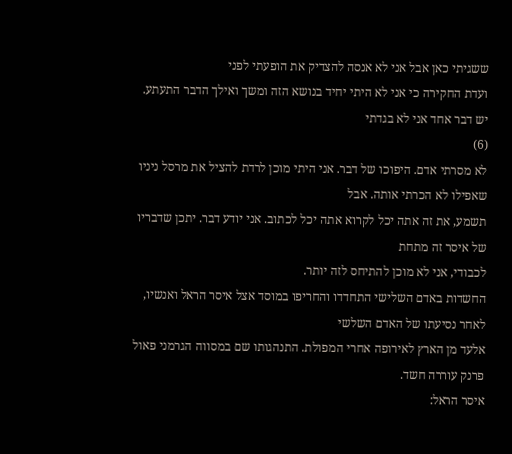ששגיתי כאן אבל אני לא אנסה להצדיק את הופעתי לפני
ועדת החקירה כי אני לא היתי יחיד בנושא הזה ומשך ואילך הדבר התעתע. יש דבר אחד אני לא בגדתי
(6)
לא מסרתי אדם. היפוכו של דבר. אני היתי מוכן לרדת להציל את מרסל ניניו שאפילו לא הכרתי אותה. אבל
תשמע, את זה אתה יכל לקרוא אתה יכל לכתוב. אני יודע דבר. יתכן שדבריו של איסר זה מתחת
לכבודי, אני לא מוכן להתיחס לזה יותר.
החשדות באדם השלישי התחדדו והחריפו במוסד אצל איסר הראל ואנשיו, לאחר נסיעתו של האדם השלשי
אלעד מן הארץ לאירופה אחרי המפולת. התנהגותו שם במסווה הגרמני פאול פרנק עוררה חשד.
איסר הראל: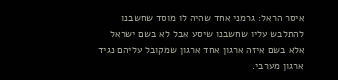איסר הראל: גרמני אחד שהיה לו מוסד שחשבנו להתלבש עליו שחשבנו שיסע אבל לא בשם ישראל
אלא בשם איזה ארגון אחד ארגון שמקובל עליהם נגיד ארגון מערבי.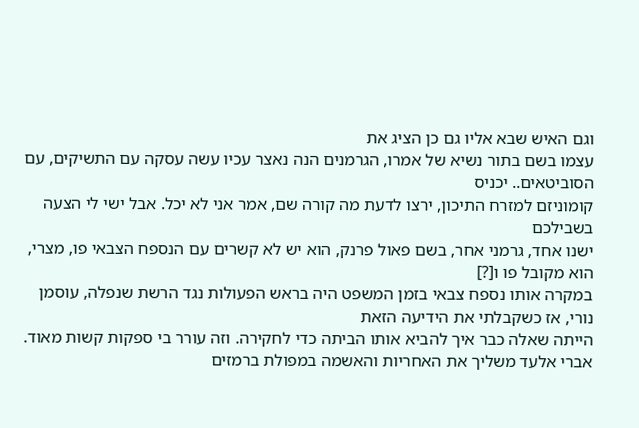וגם האיש שבא אליו גם כן הציג את
עצמו בשם בתור נשיא של אמרו, הגרמנים הנה נאצר עכיו עשה עסקה עם התשיקים, עם הסוביטאים.. יכניס
קומוניזם למזרח התיכון, ירצו לדעת מה קורה שם, אמר אני לא יכל. אבל ישי לי הצעה בשבילכם
ישנו אחד, גרמני אחר, בשם פאול פרנק, הוא יש לא קשרים עם הנספח הצבאי פו, מצרי, הוא מקובל פו ו[?]
במקרה אותו נספח צבאי בזמן המשפט היה בראש הפעולות נגד הרשת שנפלה, עוסמן נורי, אז כשקבלתי את הידיעה הזאת
הייתה שאלה כבר איך להביא אותו הביתה כדי לחקירה. וזה עורר בי ספקות קשות מאוד.
אברי אלעד משליך את האחריות והאשמה במפולת ברמזים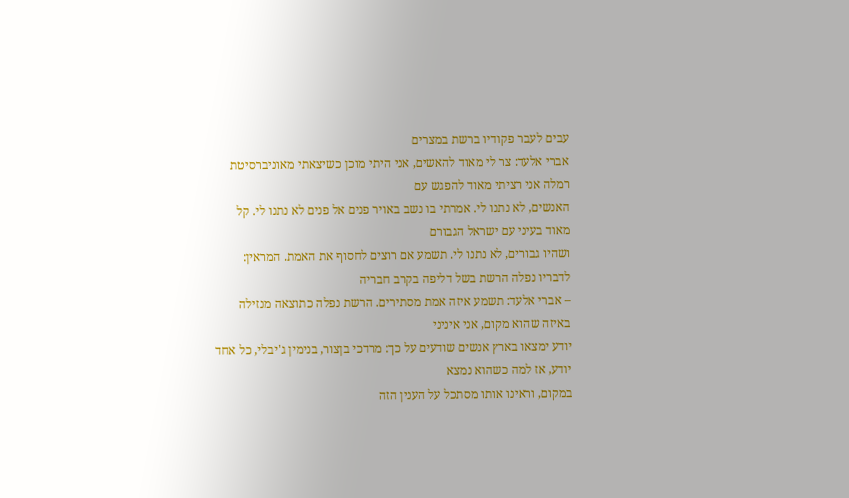עבים לעבר פקודיו ברשת במצרים
אברי אלעד: צר לי מאוד להאשים, אני היתי מוכן כשיצאתי מאוניברסיטת רמלה אני רציתי מאוד להפגש עם
האנשים, לא נתנו לי. אמרתי בו נשב באויר פנים אל פנים לא נתנו לי. קל מאוד בעיני עם ישראל הגבורם
ושהיו גבורים, לא נתנו לי. תשמע אם רוצים לחסוף את האמת. המראין: לדבריו נפלה הרשת בשל דליפה בקרב חבריה
– אברי אלעד: תשמע איזה אמת מסתירים. הרשת נפלה כתוצאה מנזילה באיזה שהוא מקום, אני איניני
יודע ימצאו בארץ אנשים שודעים על כך: מרדכי בןצור, בנימין ג'יבלי, כל אחד יודע, אז למה כשהוא נמצא
במקום, וראינו אותו מסתכל על הענין הזה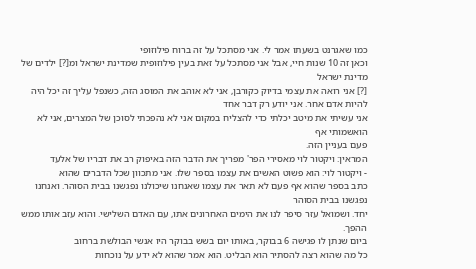כמו שאגרנט בשעתו אמר לי. אני מסתכל על זה ברוח פילוזופי
וכאן זה 10 שנות חיי, אבל אני מסתכל על זאת בעין פילוזופית שמדינת ישראל ומ[?] ילדים של מדינת ישראל
[?] אני רואה את עצמי בדיוק כקורבן, אני לא אוהב את המוסג הזה, כשנפל עליך זה יכל היה להיות אדם אחר. אני יודע רק דבר אחד
אני עשיתי את מיטב יכלתי כדי להצליח במקום אני לא נהפכתי לסוכן של המצרים, אני לא הואשמותי אף
פעם בעניין הזה.
המראין: ויקטור לוי מאסירי הפר' מפריך את הדבר הזה באיפוק רב את דבריו של אלעד
- ויקטור לוי: הוא פשוט האשים את עצמו בספר שלו. אני מתכוון שכל הדברים שהוא
כתב בספר שהוא אף פעם לא תאר את עצמו שאנחנו שיכולנו נפגשנו בבית הסוהר. ואנחנו נפגשנו בבית הסוהר
יחד. ושמואל עזר סיפר לנו את הימים האחרונים אתו, עם האדם השלישי. והוא עזב אותו ממש ההפך.
ביום שנתן לו פגישה 6 בבוקר, באותו יום בשש בבוקר היו אנשי הבולשת ברחוב
כל מה שהוא רצה להסתיר הוא הבליט. הוא אמר שהוא לא ידע על נוכחות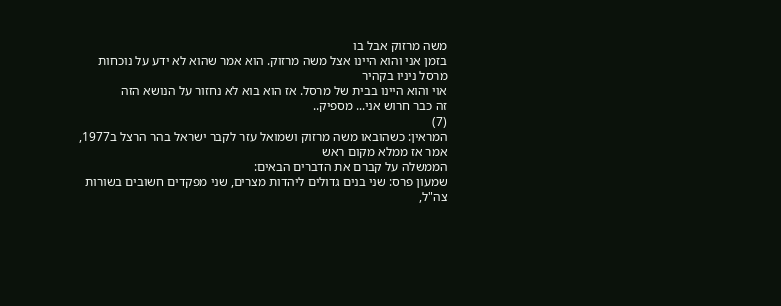משה מרזוק אבל בו
בזמן אני והוא היינו אצל משה מרזוק. הוא אמר שהוא לא ידע על נוכחות מרסל ניניו בקהיר
אוי והוא היינו בבית של מרסל. אז הוא בוא לא נחזור על הנושא הזה
זה כבר חרוש אני... מספיק..
(7)
המראין: כשהובאו משה מרזוק ושמואל עזר לקבר ישראל בהר הרצל ב1977, אמר אז ממלא מקום ראש
הממשלה על קברם את הדברים הבאים:
שמעון פרס: שני בנים גדולים ליהדות מצרים, שני מפקדים חשובים בשורות צה"ל,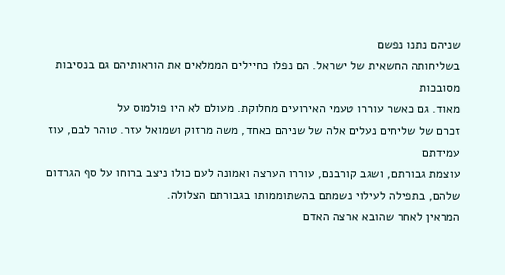שניהם נתנו נפשם
בשליחותה החשאית של ישראל. הם נפלו כחיילים הממלאים את הוראותיהם גם בנסיבות מסובכות
מאוד. גם כאשר עוררו טעמי האירועים מחלוקת. מעולם לא היו פולמוס על
זכרם של שליחים נעלים אלה של שניהם כאחד, משה מרזוק ושמואל עזר. טוהר לבם, עוז עמידתם
עוצמת גבורתם, ושגב קורבנם, עוררו הערצה ואמונה לעם כולו ניצב ברוחו על סף הגרדום
שלהם, בתפילה לעילוי נשמתם בהשתוממותו בגבורתם הצלולה.
המראין לאחר שהובא ארצה האדם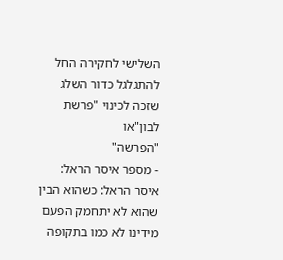השלישי לחקירה החל להתגלגל כדור השלג שזכה לכינוי "פרשת לבון"או
"הפרשה"
- מספר איסר הראל:
איסר הראל: כשהוא הבין שהוא לא יתחמק הפעם מידינו לא כמו בתקופה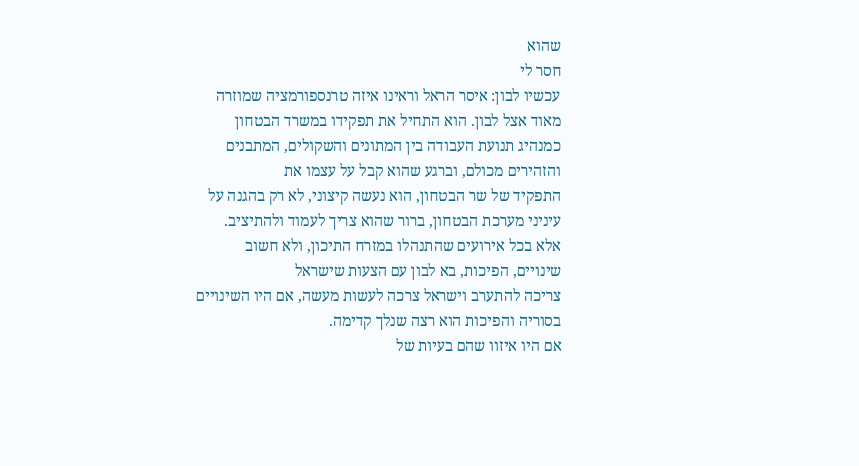שהוא
חסר לי
עכשיו לבון: איסר הראל וראינו איזה טרנספורמציה שמוזרה מאוד אצל לבון. הוא התחיל את תפקידו במשרד הבטחון
כמנהיג תנועת העבודה בין המתונים והשקולים, המתבנים והזהירים מכולם, וברגע שהוא קבל על עצמו את
התפקיד של שר הבטחון, הוא נעשה קיצוני, לא רק בהגנה על עיניני מערכת הבטחון, ברור שהוא צריך לעמוד ולהתיציב.
אלא בכל אירועים שהתנהלו במזרח התיכון, ולא חשוב שינויים, הפיכות, בא לבון עם הצעות שישראל
צריכה להתערב וישראל צרכה לעשות מעשה, אם היו השינויים בסוריה והפיכות הוא רצה שנלך קדימה.
אם היו איזוו שהם בעיות של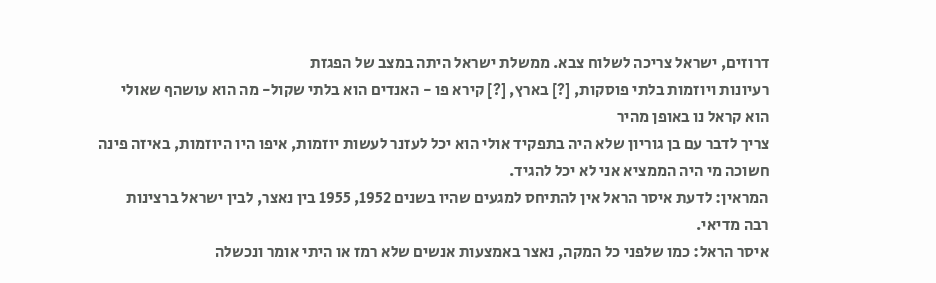דרוזים, ישראל צריכה לשלוח צבא. ממשלת ישראל היתה במצב של הפגזת
רעיונות ויוזמות בלתי פוסקות, [?] בארץ, [?] קירא פו - האנדים הוא בלתי שקול- מה הוא עושהף שאולי
הוא קראל נו באופן מהיר
צריך לדבר עם בן גוריון שלא היה בתפקיד אולי הוא יכל לעזנר לעשות יוזמות, איפו היו היוזמות, באיזה פינה
חשוכה מי היה הממציא אני לא יכל להגיד.
המראין: לדעת איסר הראל אין להתיחס למגעים שהיו בשנים 1952, 1955 בין נאצר, לבין ישראל ברצינות
רבה מדיאי.
איסר הראל: כמו שלפני כל המקה, נאצר באמצעות אנשים שלא רמז או היתי אומר ונכשלה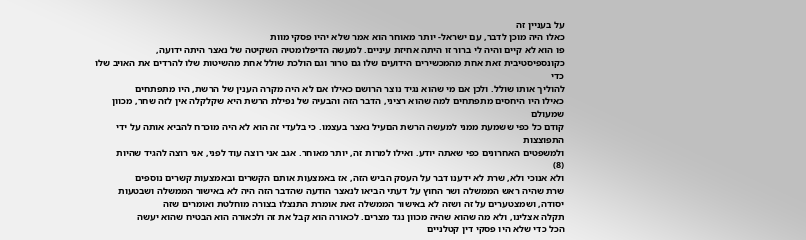על בעניין זה
כאלו היה מוכן לדבר, עם ישראל- יותר מאוחר הוא אמר שלא יהיו פסקי מוות
פו הוא לא קיים והיה לי ברור זו היתה אחיזת עיניים. למעשה הדיפלומטיה השקיטה של נאצר היתה ידועה,
כקונספיסטיבית זאת אחת מהמכשירים הידועים שלו גם טרור וגם הולכת שולל אחת מהשיטות שלו להרדים את האויב שלו כדי
להוליך אותו שולל. ולכן אם מי שהוא נגיד נוצר הרושם כאילו אם לא היה מקרה הענין של הרשת, היו מתפתחים
כאילו היו היחסים מתפתחים למה שהוא רציני, הדבר הזה והבעיה של נפילת הרשת היא שקלקלה אין לזה שחר, מכוון שמעולם
קודם כל כפי ששמעת ממני למעשה הרשת הםעיל נאצר בעצמו. כי בלעדי זה הוא לא היה מוכרח להביא אותה על ידי התפוצצות
ולמשפטים האחרונים כפי שאתה יודע. ואילו למרות זה, יותר מאוחר. אגב אני רוצה עוד לפני, אני רוצה להגיד שהיות
(8)
ולא אנוכי ולא, שרת לא ידענו דבר על העסק הביש הזה, אז באמצעות אותם הקשרים ובאמצעות קשרים נוספים
שרת שהיה ראש הממשלה ושר החוץ על דעתי הביאו לנאצר הודעה שהדבר הזה היה לא באישור הממשלה ושבטעות
יסודה, ושמצטערים על זה ושזה לא באישור הממשלה זאת אומרת התנצלו בצורה מוחלטת ואומרים שזה
תקלה אצלינו, ולא מה שהוא שהיה מכוון נגד מצרים. לכאורה הוא קבל את זה ולכאורה הוא הבטיח שהוא יעשה
הכל כדי שלא היו פסקי דין קטלניים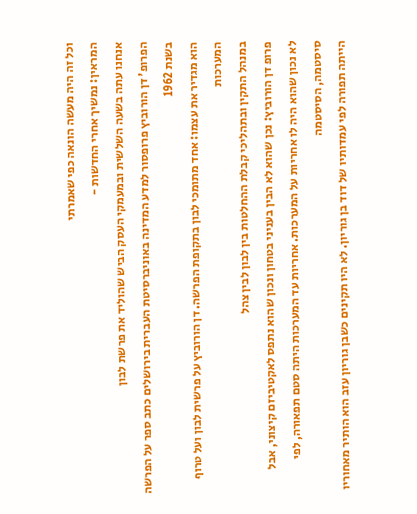וכל זה היה מעשה הונאה כפי שאמרתי
המראין: נמשיך אחרי החדשות -
אנחנו עתה בשעה השלשית ובמעמקי העסק הביש שהוליד את פרשת לבון
הפרופ' דן הורוביץ פרופסור למדע המדינה באוניברסיטת העברית בירושלים כתב ספר על הפרשה בשנת 1962
הוא מגדיר את עצמו: אחד מתומכי לבון בתקופת הפרשה. דן הורוביץ על פרשית לבון ועל טרוף המערכות
במנהל התקין ובתהליכי קבלת ההחלטות בין לבון לבין צהל
פרופ דן הורוביץ: נכן שהוא לא הבין בעניני בטחון ונכון שהוא נתפס לאקטיביזם קיצוני, אבל
לא נכון שהוא היה לו אחריות על המערכות. אחריות עד המערכות היתה סטם תפאורה, לפי סיסטמה, הסיסטמה
הייתה תפורה לפי עמדותיו של דוד בן גוריון. לא היו תקינים כשבן גוריון עזב הוא הותיר מאחוריו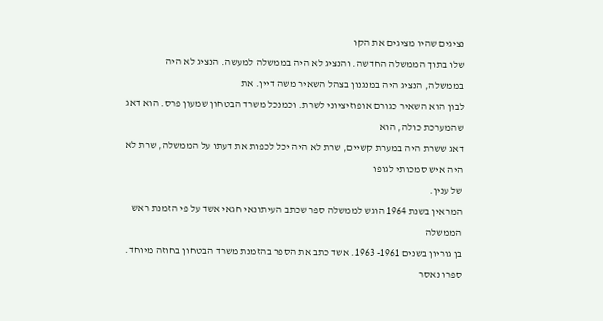נציגים שהיו מציגים את הקו
שלו בתוך הממשלה החדשה. והנציג לא היה בממשלה למעשה. הנציג לא היה בממשלה, הנציג היה במנגנון בצהל השאיר משה דיין. את
לבון הוא השאיר כגורם אופוזיציוני לשרת. וכמנכל משרד הבטחון שמעון פרס. הוא דאג שהמערכת כולה, הוא
דאג ששרת היה במערת קשיים, שרת לא היה יכל לכפות את דעתו על הממשלה, שרת לא היה איש סמכותי לגופו
של ענין.
המראין בשנת 1964 הוגש לממשלה ספר שכתב העיתונאי חגאי אשד על פי הזמנת ראש הממשלה
בן גוריון בשנים 1961- 1963. אשד כתב את הספר בהזמנת משרד הבטחון בחוזה מיוחד. ספרו נאסר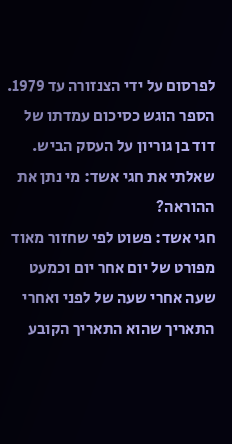לפרסום על ידי הצנזורה עד 1979. הספר הוגש כסיכום עמדתו של דוד בן גוריון על העסק הביש.
שאלתי את חגי אשד: מי נתן את ההוראה?
חגי אשד: פשוט לפי שחזור מאוד מפורט של יום אחר יום וכמעט שעה אחרי שעה של לפני ואחרי
התאריך שהוא התאריך הקובע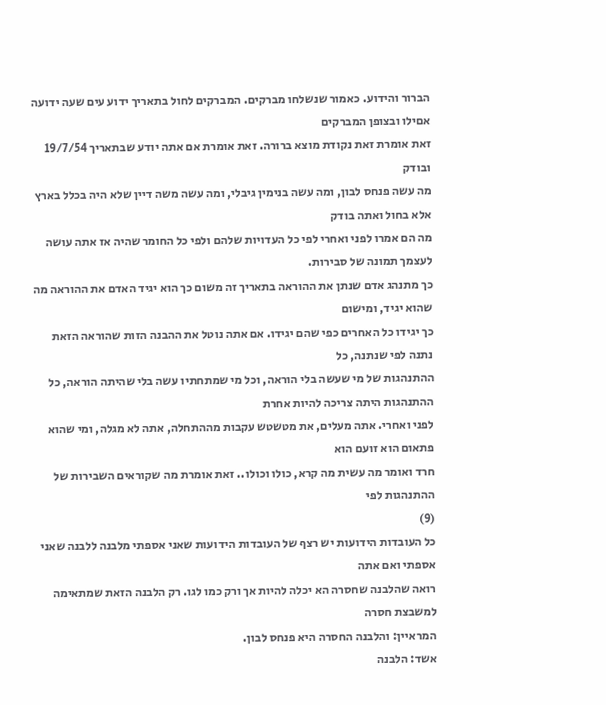הברור והידוע. כאמור שנשלחו מברקים. המברקים לחול בתאריך ידוע עים שעה ידועה אםילו ובצופן המברקים
זאת אומרת זאת נקודת מוצא ברורה. זאת אומרת אם אתה יודע שבתאריך 19/7/54 ובודק
מה עשה פנחס לבון, ומה עשה בנימין גיבלי, ומה עשה משה דיין שלא היה בכלל בארץ אלא בחול ואתה בודק
מה הם אמרו לפני ואחרי לפי כל העדויות שלהם ולפי כל החומר שהיה אז אתה עושה לעצמך תמונה של סבירות.
כך מתנהג אדם שנתן את ההוראה בתאריך זה משום כך הוא יגיד האדם את ההוראה מה שהוא יגיד, ומישום
כך יגידו כל האחרים כפי שהם יגידו. אם אתה נוטל את ההבנה הזות שהוראה הזאת נתנה לפי שנתנה, כל
ההתנהגות של מי שעשה בלי הוראה, וכל מי שמתחתיו עשה בלי שהיתה הוראה, כל ההתנהגות היתה צריכה להיות אחרת
לפני ואחרי. אתה מעלים, את מטשטש עקבות מההתחלה, אתה לא מגלה, ומי שהוא פתאום הוא זועם הוא
חרד ואומר מה עשית מה קרא, כולו וכולו.. זאת אומרת מה שקוראים השבירות של ההתנהגות לפי
(9)
כל העובדות הידועות יש רצף של העובדות הידועות שאני אספתי מלבנה ללבנה שאני אספתי ואם אתה
רואה שהלבנה שחסרה הא יכלה להיות אך ורק כמו לגו. רק הלבנה הזאת שמתאימה למשבצת חסרה
המראיין: והלבנה החסרה היא פנחס לבון.
אשד: הלבנה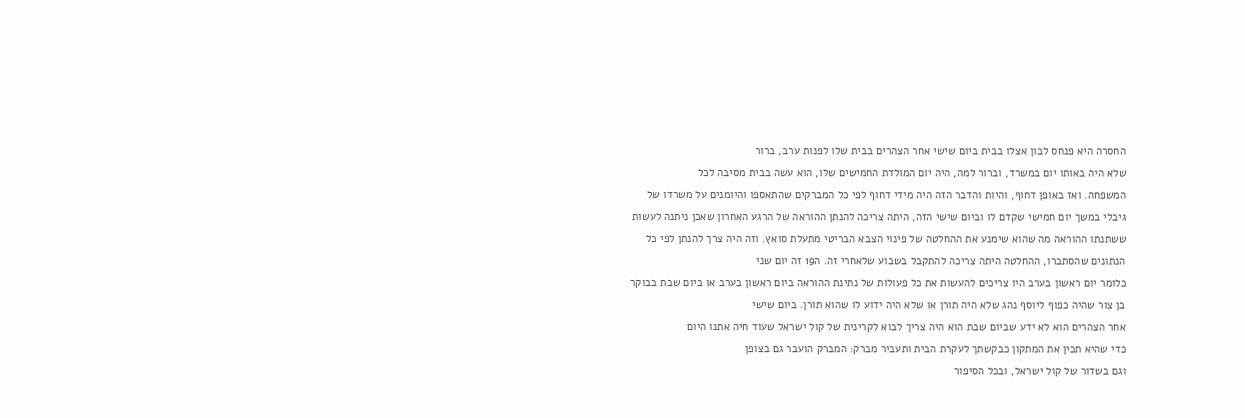החסרה היא פנחס לבון אצלו בבית ביום שישי אחר הצהרים בבית שלו לפנות ערב, ברור
שלא היה באותו יום במשרד, וברור למה, היה יום המולדת החמישים שלו, הוא עשה בבית מסיבה לכל
המשפחה. ואז באופן דחוף, והיות והדבר הזה היה מידי דחוף לפי כל המברקים שהתאספו והיומנים על משרדו של
גיבלי במשך יום חמישי שקדם לו וביום שישי הזה, היתה צריכה להנתן ההוראה של הרגע האחרון שאכן ניתנה לעשות
ששתנתו ההוראה מה שהוא שימנע את ההחלטה של פינוי הצבא הבריטי מתעלת סואץ. וזה היה צרך להנתן לפי כל
הנתונים שהסתברו, ההחלטה היתה צריכה להתקבל בשבוע שלאחרי זה. ה19 זה יום שני
כלומר יום ראשון בערב היו צריכים להעשות את כל פעולות של נתינת ההוראה ביום ראשון בערב או ביום שבת בבוקר
בן צור שהיה כפוף ליוסף נהג שלא היה תורן או שלא היה ידוע לו שהוא תורן. ביום שישי
אחר הצהרים הוא לא ידע שביום שבת הוא היה צריך לבוא לקרינית של קול ישראל שעוד חיה אתנו היום
כדי שהיא תכין את המתקון כבקשתך לעקרת הבית ותעביר מברק: המברק הועבר גם בצופן
וגם בשדור של קול ישראל, ובכל הסיפור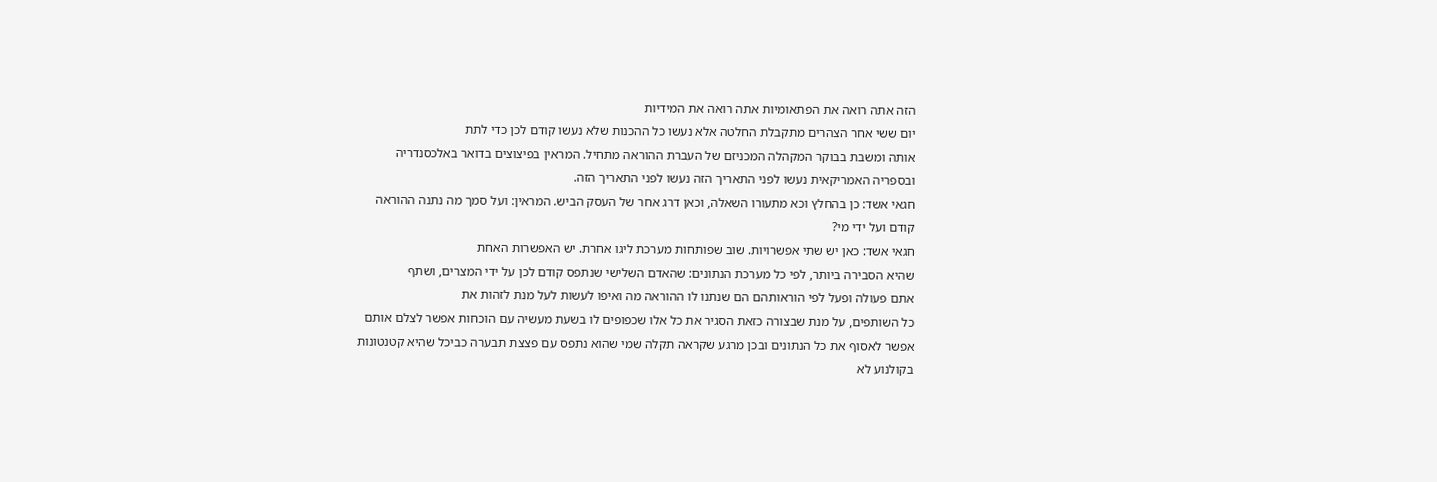הזה אתה רואה את הפתאומיות אתה רואה את המידיות
יום ששי אחר הצהרים מתקבלת החלטה אלא נעשו כל ההכנות שלא נעשו קודם לכן כדי לתת
אותה ומשבת בבוקר המקהלה המכניזם של העברת ההוראה מתחיל. המראין בפיצוצים בדואר באלכסנדריה
ובספריה האמריקאית נעשו לפני התאריך הזה נעשו לפני התאריך הזה.
חגאי אשד: כן בהחלץ וכא מתעורו השאלה, וכאן דרג אחר של העסק הביש. המראין: ועל סמך מה נתנה ההוראה
קודם ועל ידי מי?
חגאי אשד: כאן יש שתי אפשרויות. שוב שפותחות מערכת ליגו אחרת. יש האפשרות האחת
שהיא הסבירה ביותר, לפי כל מערכת הנתונים: שהאדם השלישי שנתפס קודם לכן על ידי המצרים, ושתף
אתם פעולה ופעל לפי הוראותהם הם שנתנו לו ההוראה מה ואיפו לעשות לעל מנת לזהות את
כל השותפים, על מנת שבצורה כזאת הסגיר את כל אלו שכפופים לו בשעת מעשיה עם הוכחות אפשר לצלם אותם
אפשר לאסוף את כל הנתונים ובכן מרגע שקראה תקלה שמי שהוא נתפס עם פצצת תבערה כביכל שהיא קטנטונות
בקולנוע לא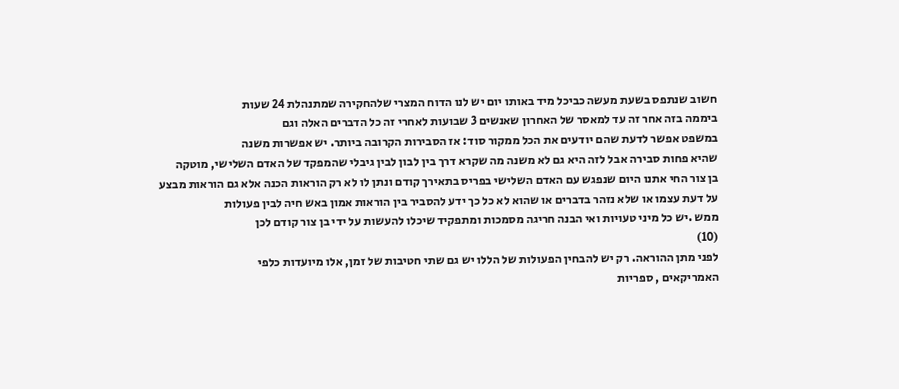חשוב שנתפס בשעת מעשה כביכל מיד באותו יום יש לנו הדוח המצרי שלהחקירה שמתנהלת 24 שעות
ביממה בזה אחר זה עד למאסר של האחרון שאנשים 3 שבועות לאחרי זה כל הדברים האלה וגם
במשפט אפשר לדעת שהם יודעים את הכל ממקור סוד: אז הסבירות הקרובה ביותר. יש אפשרות משנה
שהיא פחות סבירה אבל לזה היא גם לא משנה מה שקרא דרך בין לבון לבין גיבלי שהמפקד של האדם השלישי, מוטקה
בן צור החי אתנו היום שנפגש עם האדם השלישי בפריס בתאירך קודם ונתן לו לא רק הוראות הכנה אלא גם הוראות מבצע
על דעת עצמו או שלא נזהר בדברים או שהוא לא כל כך ידע להסביר בין הוראות אמון באש חיה לבין פעולות
ממש .יש כל מיני טעויות ואי הבנה חריגה מסמכות ומתפקיד שיכלו להעשות על ידי בן צור קודם לכן
(10)
לפני מתן ההוראה. רק יש להבחין הפעולות של הללו יש גם שתי חטיבות של זמן, אלו מיועדות כלפי
האמריקאים , ספריות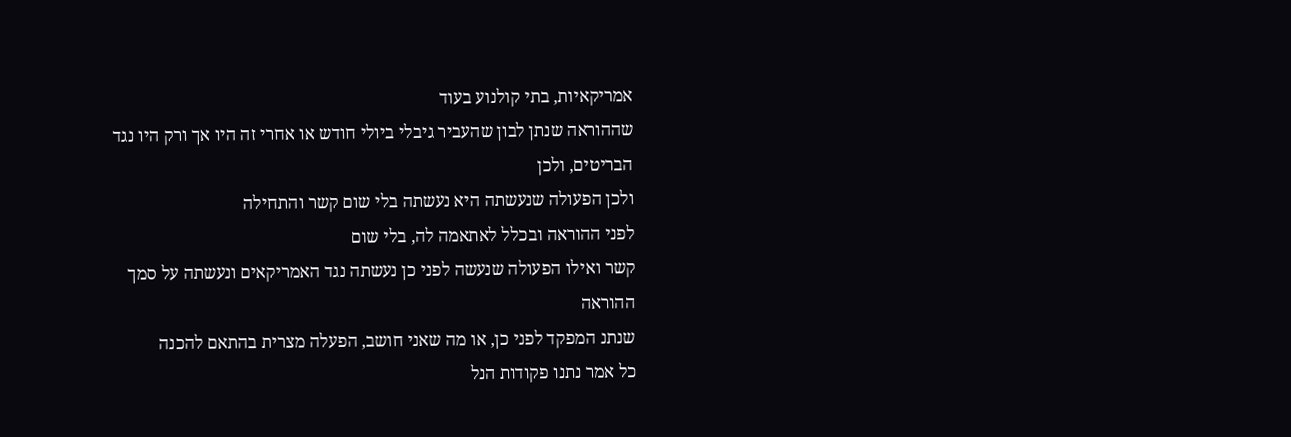אמריקאיות, בתי קולנוע בעוד
שההוראה שנתן לבון שהעביר גיבלי ביולי חודש או אחרי זה היו אך ורק היו נגד הבריטים, ולכן
ולכן הפעולה שנעשתה היא נעשתה בלי שום קשר והתחילה
לפני ההוראה ובכלל לאתאמה לה, בלי שום
קשר ואילו הפעולה שנעשה לפני כן נעשתה נגד האמריקאים ונעשתה על סמך ההוראה
שנתנ המפקד לפני כן, או מה שאני חושב, הפעלה מצרית בהתאם להכנה
כל אמר נתנו פקודות הנל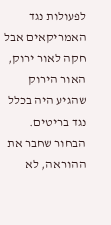לפעולות נגד האמריקאים אבל חקה לאור ירוק, האור הירוק
שהגיע היה בכלל נגד בריטים. הבחור שחבר את ההוראה, לא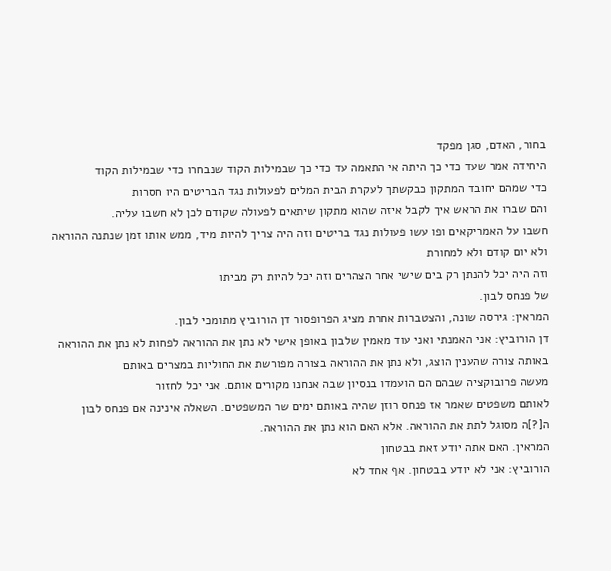בחור, האדם, סגן מפקד
היחידה אמר שעד כדי כך היתה אי התאמה עד כדי כך שבמילות הקוד שנבחרו כדי שבמילות הקוד
כדי שמהם יחובד המתקון כבקשתך לעקרת הבית המלים לפעולות נגד הבריטים היו חסרות
והם שברו את הראש איך לקבל איזה שהוא מתקון שיתאים לפעולה שקודם לכן לא חשבו עליה.
חשבו על האמריקאים ופו עשו פעולות נגד בריטים וזה היה צריך להיות מיד, ממש אותו זמן שנתנה ההוראה ולא יום קודם ולא למחורת
וזה היה יכל להנתן רק בים שישי אחר הצהרים וזה יכל להיות רק מביתו
של פנחס לבון.
המראין: גירסה שונה, והצטברות אחרת מציג הפרופסור דן הורוביץ מתומכי לבון.
דן הורוביץ: אני האמנתי ואני עוד מאמין שלבון באופן אישי לא נתן את ההוראה לפחות לא נתן את ההוראה
באותה צורה שהענין הוצג, ולא נתן את ההוראה בצורה מפורשת את החוליות במצרים באותם
מעשה פרובוקציה שבהם הם הועמדו בנסיון שבה אנחנו מקורים אותם. אני יכל לחזור
לאותם משפטים שאמר אז פנחס רוזן שהיה באותם ימים שר המשפטים. השאלה אינינה אם פנחס לבון
ה[?]ה מסוגל לתת את ההוראה. אלא האם הוא נתן את ההוראה.
המראין. האם אתה יודע זאת בבטחון
הורוביץ: אני לא יודע בבטחון. אף אחד לא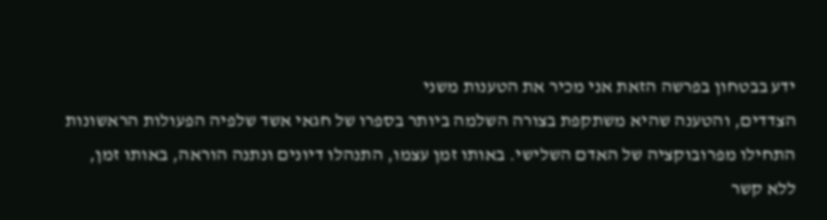ידע בבטחון בפרשה הזאת אני מכיר את הטענות משני
הצדדים, והטענה שהיא משתקפת בצורה השלמה ביותר בספרו של חגאי אשד שלפיה הפעולות הראשונות
התחילו מפרובוקציה של האדם השלישי. באותו זמן עצמו, התנהלו דיונים ונתנה הוראה, באותו זמן,
ללא קשר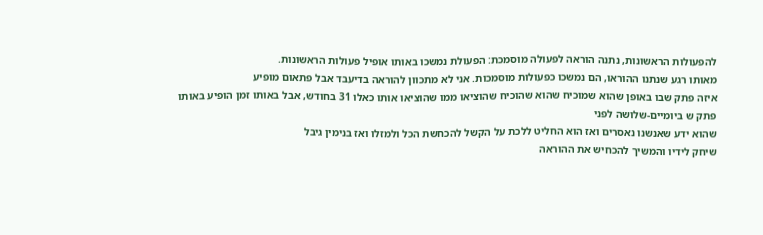להפעולות הראשונות, נתנה הוראה לפעולה מוסמכת: הפעולת נמשכו באותו אופיל פעולות הראשונות.
מאותו רגע שנתנו ההוראו, הם נמשכו כפעולות מוסמכות. אני לא מתכוון להוראה בדיעבד אבל פתאום מופיע
איזה פתק שבו באופן שהוא שמוכיח שהוא שהוכיח שהוציאו ממו שהוציאו אותו כאלו 31 בחודש, אבל באותו זמן הופיע באותו פתק ש ביומיים-שלושה לפני
שהוא ידע שאנשנו נאסרים ואז הוא החליט ללכת על הקשל להכחשת הכל ולמזלו ואז בנימין גיבל
שיחק לידיו והמשיך להכחיש את ההוראה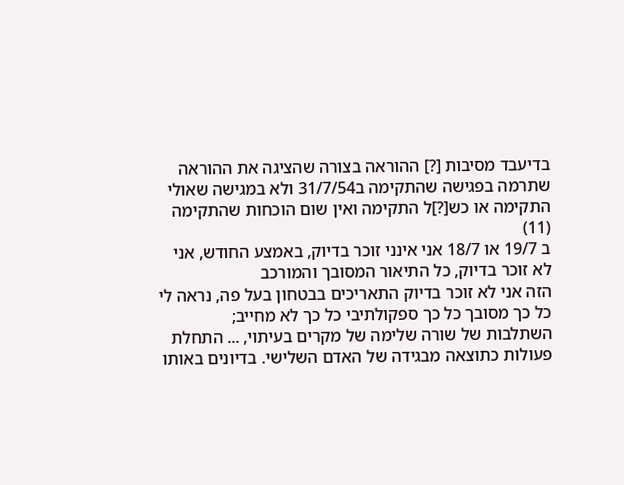בדיעבד מסיבות [?] ההוראה בצורה שהציגה את ההוראה
שתרמה בפגישה שהתקימה ב31/7/54 ולא במגישה שאולי התקימה או כש[?]ל התקימה ואין שום הוכחות שהתקימה
(11)
ב 19/7 או 18/7 אני אינני זוכר בדיוק, באמצע החודש, אני לא זוכר בדיוק, כל התיאור המסובך והמורכב
הזה אני לא זוכר בדיוק התאריכים בבטחון בעל פה, נראה לי כל כך מסובך כל כך ספקולתיבי כל כך לא מחייב;
השתלבות של שורה שלימה של מקרים בעיתוי, ... התחלת פעולות כתוצאה מבגידה של האדם השלישי. בדיונים באותו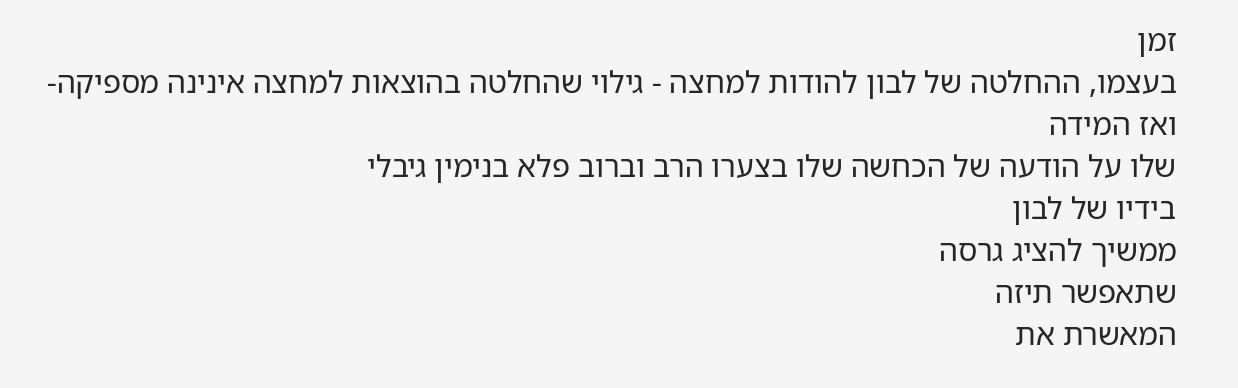זמן
בעצמו, ההחלטה של לבון להודות למחצה - גילוי שהחלטה בהוצאות למחצה אינינה מספיקה- ואז המידה
שלו על הודעה של הכחשה שלו בצערו הרב וברוב פלא בנימין גיבלי
בידיו של לבון
ממשיך להציג גרסה
שתאפשר תיזה
המאשרת את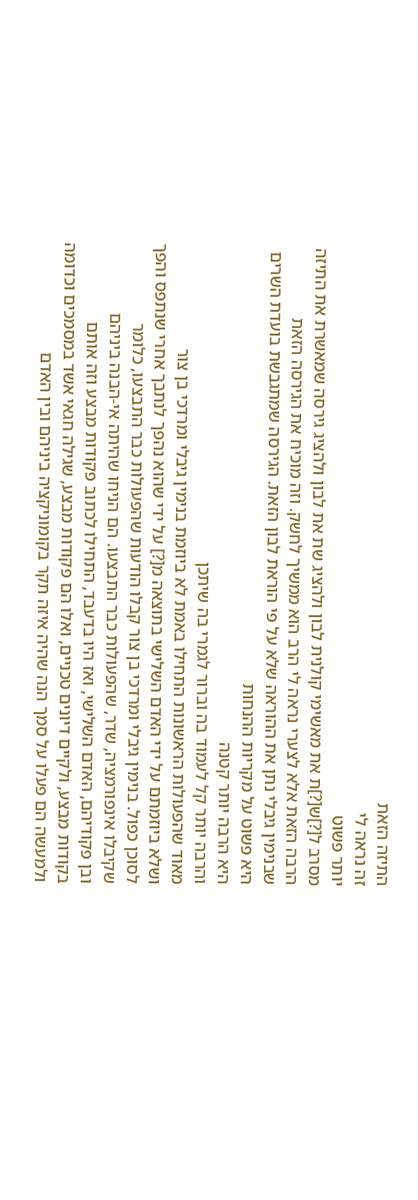התיזה הזאת
זה נראה לי
יותר פשוט
מסרב ל[?]ש[?]ת את מאשימי קולנית לבון ולהציג שת את לבון ולהציג גירסה שמאשרת את התיזה הרבה הזאת אלא לצערי נראה לי הרב הוא ממשיך לחשק. וזה מוכיח את הגירסה הזאת
שבנימין גיבלי נתן את ההוראה שלא על פי הוראת לבון הזאת. הגירסה שמתגבשת בועדת השרים היא פשוט על מקריות ההנחות
היא הרבה יותר קטנה
והרבה יותר קל לעמוד בה וברור לגמרי בה שיתכן
מאוד שהפעולות הראשונות התחילו באמת לא ביוזמת בנימין גיבלי ומרדכי בן צור
ושלא ביוזמתם על ידי האדם השלישי בתוצאה מ[?] על ידי שהוא נהפך לנתבך אחרי שנתפס והפך
לסוכן כפול. בנימין גיבלי ומרדכי בן צור קבלו הודעות שהפעולות כבר התבצעו, כלומר
שקיבלו אינפורמציה, שדר, שהפעולות כבר התבצעו. הם הניחו שהיתה אי-הבנה ביניהם
ובן פקודיהם, האדם השלישי, ואז היו בדעבד, התחילו לכתוב פקודות מבצע וזה אותם
בקודות מבצע, ולקיים דיונים טכניים, ואלו הם פקודות מבצע, שגילה חגאי אשד במסמכים וכדומה
ולמעשה הם פעלו על סמך הנה שהיה איזה תקר בקומוניקציה ביניהם ובין האדם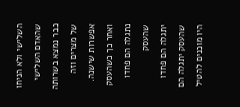השלישי ולא הניחו שהאדם השלישי
כבר נמצא בשרותה של מצרים וזה אפשרות שישנה. ואחר כך כשהעסק נתגלה הם פחדו שהעסק
יתגלה הם פחדו שהעסק יתגלה הם היו מוכנים להטיל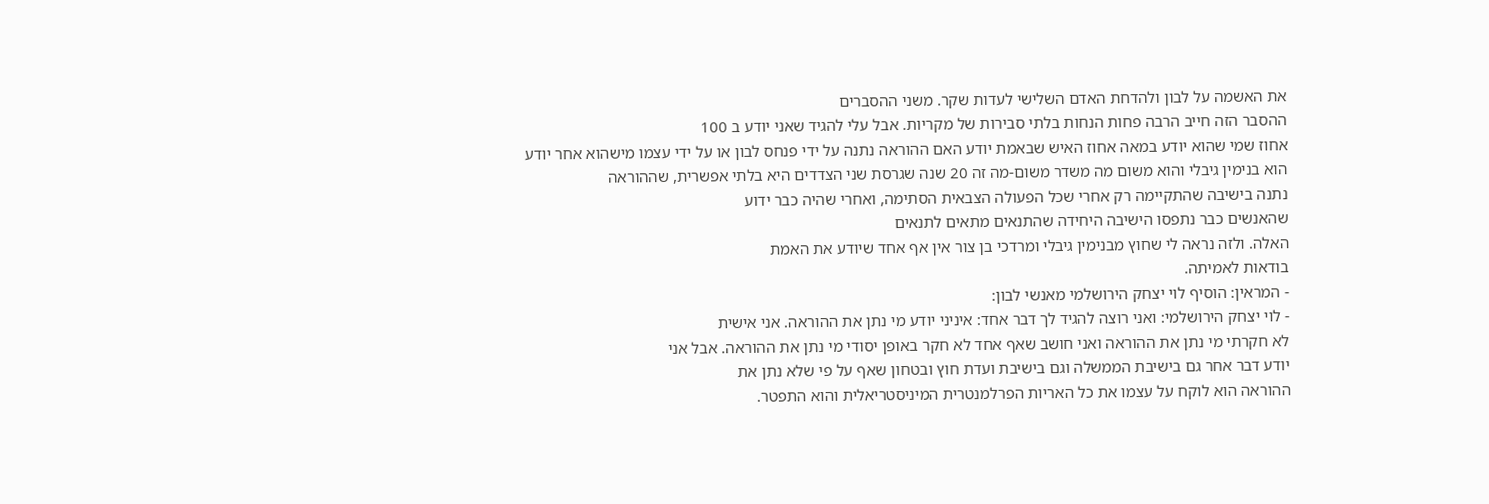את האשמה על לבון ולהדחת האדם השלישי לעדות שקר. משני ההסברים
ההסבר הזה חייב הרבה פחות הנחות בלתי סבירות של מקריות. אבל עלי להגיד שאני יודע ב 100
אחוז שמי שהוא יודע במאה אחוז האיש שבאמת יודע האם ההוראה נתנה על ידי פנחס לבון או על ידי עצמו מישהוא אחר יודע
הוא בנימין גיבלי והוא משום מה משדר משום-מה זה 20 שנה שגרסת שני הצדדים היא בלתי אפשרית, שההוראה
נתנה בישיבה שהתקיימה רק אחרי שכל הפעולה הצבאית הסתימה, ואחרי שהיה כבר ידוע
שהאנשים כבר נתפסו הישיבה היחידה שהתנאים מתאים לתנאים
האלה. ולזה נראה לי שחוץ מבנימין גיבלי ומרדכי בן צור אין אף אחד שיודע את האמת
בודאות לאמיתה.
- המראין: הוסיף לוי יצחק הירושלמי מאנשי לבון:
- לוי יצחק הירושלמי: ואני רוצה להגיד לך דבר אחד: איניני יודע מי נתן את ההוראה. אני אישית
לא חקרתי מי נתן את ההוראה ואני חושב שאף אחד לא חקר באופן יסודי מי נתן את ההוראה. אבל אני
יודע דבר אחר גם בישיבת הממשלה וגם בישיבת ועדת חוץ ובטחון שאף על פי שלא נתן את
ההוראה הוא לוקח על עצמו את כל האריות הפרלמנטרית המיניסטריאלית והוא התפטר.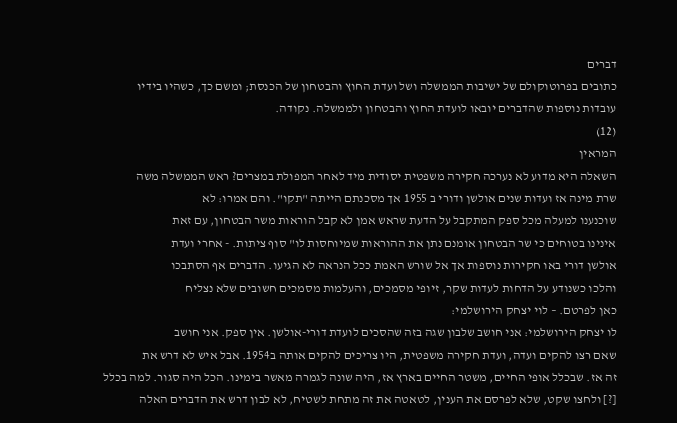דברים
כתובים בפרוטוקולם של ישיבות הממשלה ושל ועדת החוץ והבטחון של הכנסת; ומשם כך, כשהיו בידיו
עובדות נוספות שהדברים יובאו לועדת החוץ והבטחון ולממשלה. נקודה.
(12)
המראין
השאלה היא מדוע לא נערכה חקירה משפטית יסודית מיד לאחר המפולת במצרים? ראש הממשלה משה
שרת מינה אז ועדות שנים אולשן ודורי ב 1955 אך מסכנתם הייתה "תקו". והם אמרו: לא
שוכנענו למעלה מכל ספק המתקבל על הדעת שראש אמן לא קבל הוראות משר הבטחון, עם זאת
אינינו בטוחים כי שר הבטחון אומנם נתן את ההוראות שמיוחסות לו" סוף ציתות. - אחרי ועדת
אולשן דורי באו חקירות נוספות אך אל שורש האמת ככל הנראה לא הגיעו. הדברים אף הסתבכו
והלכו כשנודע על הדחות לעדות שקר, זיופי מסמכים, והעלמות מסמכים חשובים שלא נצליח
כאן לפרטם. – לוי יצחק הירושלמי:
לו יצחק הירושלמי: אני חושב שלבון שגה בזה שהסכים לועדת דורי-אולשן. אין ספק. אני חושב
שאם רצו להקים ועדה, ועדת חקירה משפטית, היו צריכים להקים אותה ב1954. אבל איש לא דרש את
זה אז. שבכלל אופי החיים, משטר החיים בארץ אז, היה שונה לגמרה מאשר בימינו. הכל היה סגור. למה בכלל
[?] ולחצו שקט, שלא לפרסם את הענין, לטאטה את זה מתחת לשטיח, לא לבון דרש את הדברים האלה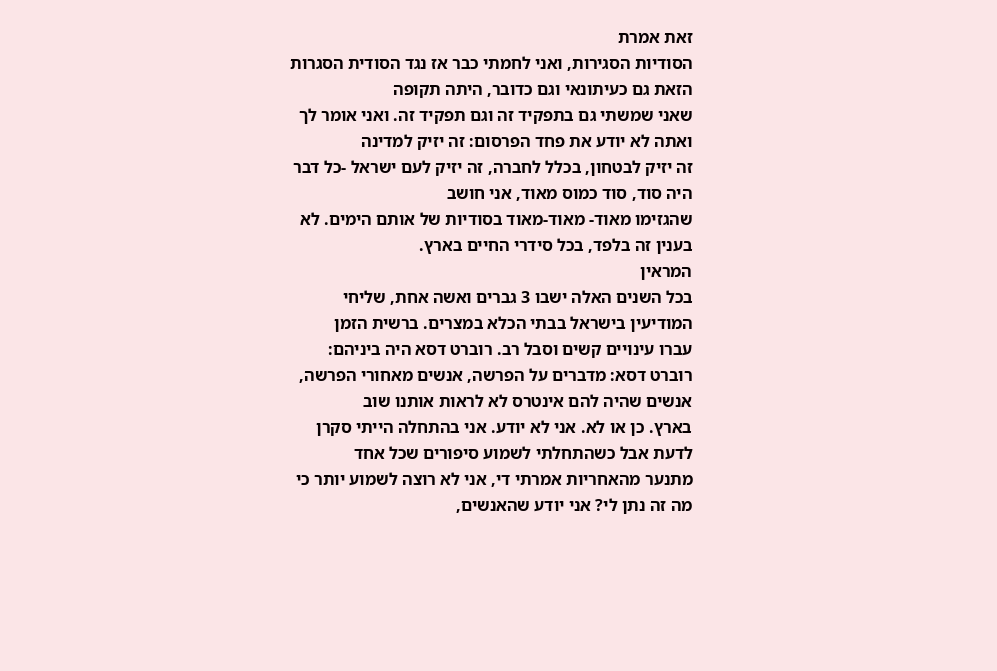זאת אמרת
הסודיות הסגירות, ואני לחמתי כבר אז נגד הסודית הסגרות הזאת גם כעיתונאי וגם כדובר, היתה תקופה
שאני שמשתי גם בתפקיד זה וגם תפקיד זה. ואני אומר לך ואתה לא יודע את פחד הפרסום: זה יזיק למדינה
זה יזיק לבטחון, בכלל לחברה, זה יזיק לעם ישראל -כל דבר היה סוד, סוד כמוס מאוד, אני חושב
שהגזימו מאוד- מאוד-מאוד בסודיות של אותם הימים. לא בענין זה בלפד, בכל סידרי החיים בארץ.
המראין
בכל השנים האלה ישבו 3 גברים ואשה אחת, שליחי המודיעין בישראל בבתי הכלא במצרים. ברשית הזמן
עברו עינויים קשים וסבל רב. רוברט דסא היה ביניהם:
רוברט דסא: מדברים על הפרשה, אנשים מאחורי הפרשה, אנשים שהיה להם אינטרס לא לראות אותנו שוב
בארץ. כן או לא. אני לא יודע. אני בהתחלה הייתי סקרן לדעת אבל כשהתחלתי לשמוע סיפורים שכל אחד
מתנער מהאחריות אמרתי די, אני לא רוצה לשמוע יותר כי מה זה נתן לי? אני יודע שהאנשים,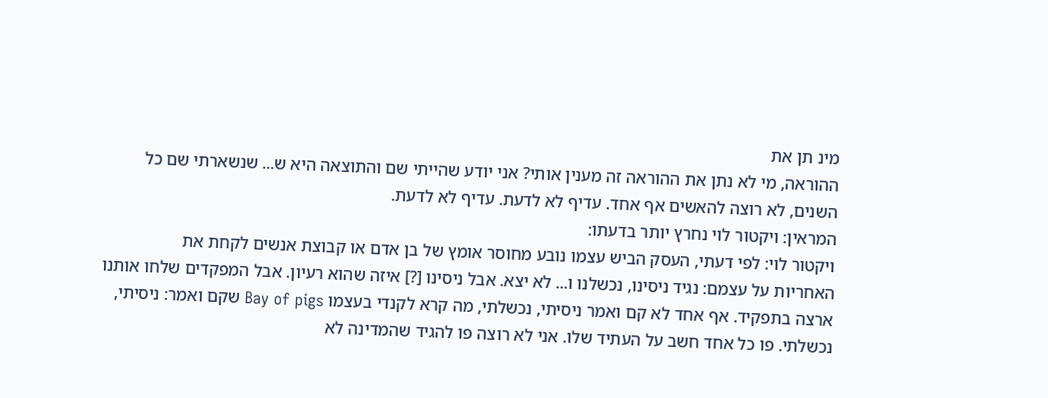מינ תן את
ההוראה, מי לא נתן את ההוראה זה מענין אותי? אני יודע שהייתי שם והתוצאה היא ש... שנשארתי שם כל
השנים, לא רוצה להאשים אף אחד. עדיף לא לדעת. עדיף לא לדעת.
המראין: ויקטור לוי נחרץ יותר בדעתו:
ויקטור לוי: לפי דעתי, העסק הביש עצמו נובע מחוסר אומץ של בן אדם או קבוצת אנשים לקחת את
האחריות על עצמם: נגיד ניסינו, נכשלנו ו... לא יצא. אבל ניסינו [?] איזה שהוא רעיון. אבל המפקדים שלחו אותנו
ארצה בתפקיד. אף אחד לא קם ואמר ניסיתי, נכשלתי, מה קרא לקנדי בעצמו Bay of pigs שקם ואמר: ניסיתי,
נכשלתי. פו כל אחד חשב על העתיד שלו. אני לא רוצה פו להגיד שהמדינה לא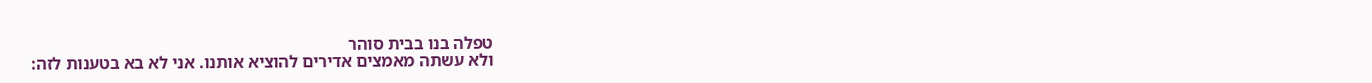טפלה בנו בבית סוהר
ולא עשתה מאמצים אדירים להוציא אותנו. אני לא בא בטענות לזה: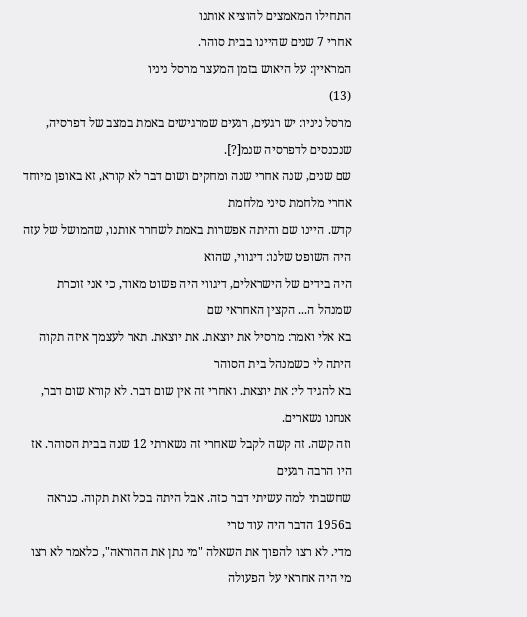התחילו המאמצים להוציא אותנו
אחרי 7 שנים שהיינו בבית סוהר.
המראיין: על היאוש בזמן המעצר מרסל ניניו
(13)
מרסל ניניו: יש רגעים, רגעים שמרגישים באמת במצב של דפרסיה, שנכנסים לדפרסיה שנמ[?].
שם שנים, שנה אחרי שנה ומחקים ושום דבר לא קורא, זא באופן מיוחד אחרי מלחמת סיני מלחמת
קדש. היינו שם והיתה אפשרות באמת לשחרר אותנו, שהמושל של עזה היה השופט שלנו: דיגווי, שהוא
היה בידים של הישראלים, דיגווי היה פשוט מאוד, כי אני זוכרת שמנהל ה... הקצין האחראי שם
בא אלי ואמר: מרסיל את יוצאת. את יוצאת. תאר לעצמך איזה תקוה היתה לי כשמנהל בית הסוהר
בא להגיד לי: את יוצאת. ואחרי זה אין שום דבר. לא קורא שום דבר, אנחנו נשארים.
וזה קשה. זה קשה לקבל שאחרי זה נשארתי 12 שנה בבית הסוהר. אז היו הרבה רגעים
שחשבתי למה עשיתי דבר כזה. אבל היתה בכל זאת תקוה. כנראה ב1956 הדבר היה עוד טרי
מדי. לא רצו להפוך את השאלה "מי נתן את ההוראה", כלאמר לא רצו מי היה אחראי על הפעולה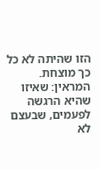הזו שהיתה לא כל כך מוצחת.
המראין: שאיזו שהיא הרגשה לפעמים, שבעצם לא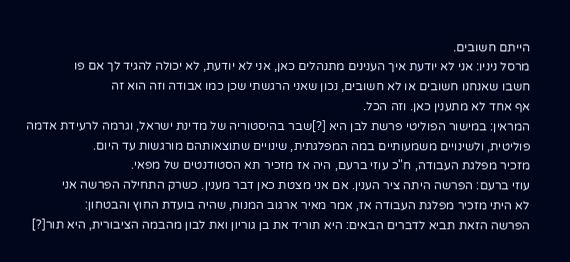הייתם חשובים.
מרסל ניניו: אני לא יודעת איך הענינים מתנהלים כאן, אני לא יודעת, לא יכולה להגיד לך אם פו
חשבו שאנחנו חשובים או לא חשובים, נכון שאני הרגשתי שכן כמו אבודה וזה הוא זה
אף אחד לא מתענין כאן. וזה הכל.
המראין: במישור הפוליטי פרשת לבן היא [?]שבר בהיסטוריה של מדינת ישראל, וגרמה לרעידת אדמה
פוליטית, ולשינויים משמעותיים במה המפלגתית, שינויים שתוצאותהם מורגשות עד היום.
מזכיר מפלגת העבודה, ח"כ עוזי ברעם, היה אז מזכיר תא הסטודנטים של מפאי.
עוזי ברעם: הפרשה היתה ציר הענין. אם אני מצטת כאן דבר מענין. כשרק התחילה הפרשה אני
לא היתי מזכיר מפלגת העבודה אז, אמר מאיר ארגוב המנוח, שהיה בועדת החוץ והבטחון:
הפרשה הזאת תביא לדברים הבאים: היא תוריד את בן גוריון ואת לבון מהבמה הציבורית, היא תור[?]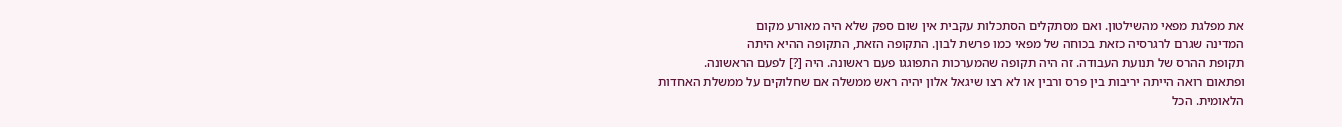את מפלגת מפאי מהשילטון. ואם מסתקלים הסתכלות עקבית אין שום ספק שלא היה מאורע מקום
המדינה שגרם לרגרסיה כזאת בכוחה של מפאי כמו פרשת לבון. התקופה הזאת, התקופה ההיא היתה
תקופת ההרס של תנועת העבודה. זה היה תקופה שהמערכות התפוגגו פעם ראשונה. היה [?] לפעם הראשונה.
ופתאום רואה הייתה יריבות בין פרס ורבין או לא רצו שיגאל אלון יהיה ראש ממשלה אם שחלוקים על ממשלת האחדות
הלאומית. הכל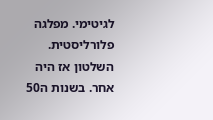לגיטימי. מפלגה פלורליסטית. השלטון אז היה אחר. בשנות ה50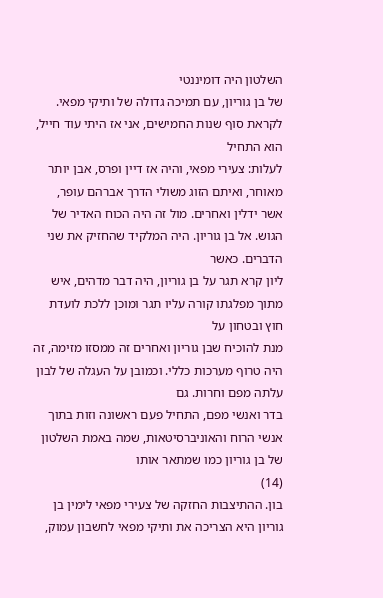השלטון היה דומיננטי
של בן גוריון, עם תמיכה גדולה של ותיקי מפאי. לקראת סוף שנות החמישים, אני אז היתי עוד חייל, הוא התחיל
לעלות: צעירי מפאי, והיה אז דיין ופרס, אבן יותר מאוחר, ואיתם הזוג משולי הדרך אברהם עופר,
אשר ידלין ואחרים. מול זה היה הכוח האדיר של הגוש. אל בן גוריון. היה המלקיד שהחזיק את שני הדברים. כאשר
ליון קרא תגר על בן גוריון, היה דבר מדהים, איש מתוך מפלגתו קורה עליו תגר ומוכן ללכת לועדת חוץ ובטחון על
מנת להוכיח שבן גוריון ואחרים זה ממסזו מזימה, זה היה טרוף מערכות כללי. וכמובן על העגלה של לבון עלתה מפם וחרות. גם
בדר ואנשי מפם, התחיל פעם ראשונה וזות בתוך אנשי הרוח והאוניברסיטאות, שמה באמת השלטון של בן גוריון כמו שמתאר אותו
(14)
בון. ההתיצבות החזקה של צעירי מפאי לימין בן גוריון היא הצריכה את ותיקי מפאי לחשבון עמוק,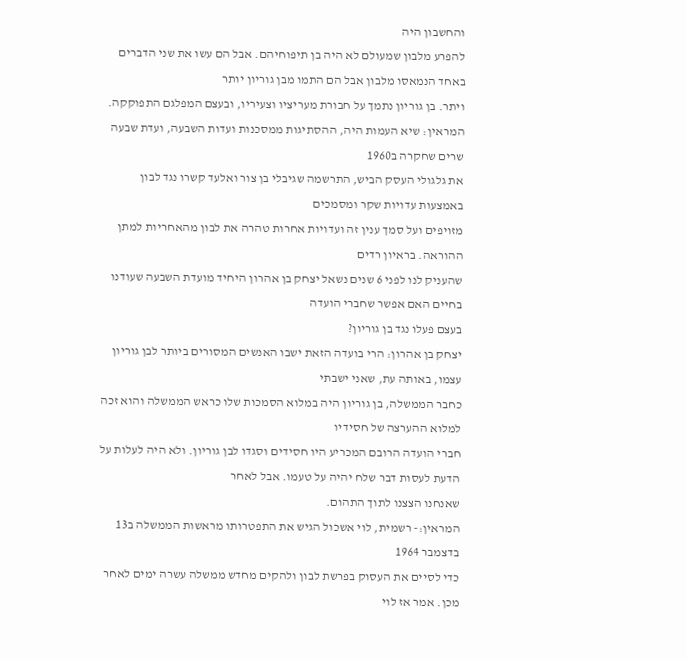והחשבון היה
להפרע מלבון שמעולם לא היה בן תיפוחיהם. אבל הם עשו את שני הדברים באחד הנמאסו מלבון אבל הם התמו מבן גוריון יותר
ויתר. בן גוריון נתמך על חבורת מעריציו וצעיריו, ובעצם המפלגם התפוקקה.
המראין: שיא העמות היה, ההסתיגות ממסכנות ועדות השבעה, ועדת שבעה שרים שחקרה ב1960
את גלגולי העסק הביש, התרשמה שגיבלי בן צור ואלעד קשרו נגד לבון באמצעות עדויות שקר ומסמכים
מזויפים ועל סמך ענין זה ועדויות אחרות טהרה את לבון מהאחריות למתן ההוראה. בראיון רדים
שהעניק לנו לפני 6 שנים נשאל יצחק בן אהרון היחיד מועדת השבעה שעודנו בחיים האם אפשר שחברי הועדה
בעצם פעלו נגד בן גוריון?
יצחק בן אהרון: הרי בועדה הזאת ישבו האנשים המסורים ביותר לבן גוריון עצמו, באותה עת, שאני ישבתי
כחבר הממשלה, בן גוריון היה במלוא הסמכות שלו כראש הממשלה והוא זכה למלוא ההערצה של חסידיו
חברי הועדה הרובם המכריע היו חסידים וסגדו לבן גוריון. ולא היה לעלות על הדעת לעסות דבר שלח יהיה על טעמו. אבל לאחר
שאנחנו הצצנו לתוך התהום.
המראין:- רשמית, לוי אשכול הגיש את התפטרותו מראשות הממשלה ב13 בדצמבר 1964
כדי לסיים את העסוק בפרשת לבון ולהקים מחדש ממשלה עשרה ימים לאחר מכן. אמר אז לוי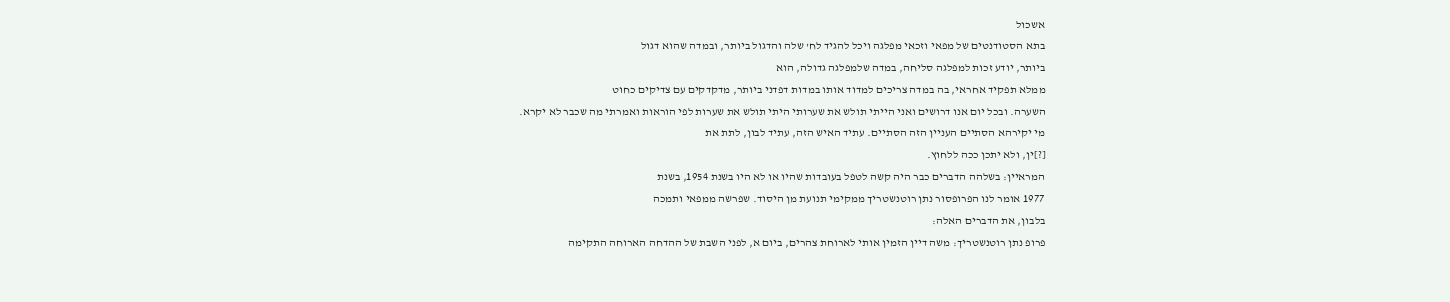אשכול
בתא הסטודנטים של מפאי וזכאי מפלגה ויכל להגיד לח' שלה והדגול ביותר, ובמדה שהוא דגול
ביותר, יודע זכות למפלגה סליחה, במדה שלמפלגה גדולה, הוא
ממלא תפקיד אחראי, בה במדה צריכים למדוד אותו במדות דפדני ביותר, מדקדקים עם צדיקים כחוט
השערה. ובכל יום אנו דרושים ואני הייתי תולש את שערותי היתי תולש את שערות לפי הוראות ואמרתי מה שכבר לא יקרא.
מי יקירהא הסתיים העניין הזה הסתיים. עתיד האיש הזה, עתיד לבון, לתת את
[?]ין, ולא יתכן ככה ללחוץ.
המראיין: בשלהה הדברים כבר היה קשה לטפל בעובדות שהיו או לא היו בשנת 1954, בשנת
1977 אומר לנו הפרופסור נתן רוטנשטריך ממקימי תנועת מן היסוד. שפרשה ממפאי ותמכה
בלבון, את הדברים האלה:
פרופ נתן רוטנשטריך: משה דיין הזמין אותי לארוחת צהרים, ביום א, לפני השבת של ההדחה הארוחה התקימה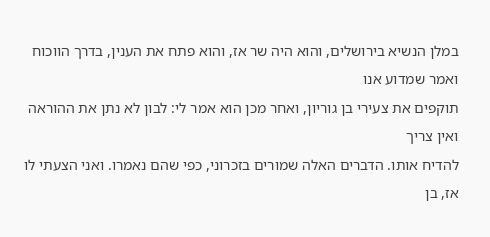במלן הנשיא בירושלים, והוא היה שר אז, והוא פתח את הענין, בדרך הווכוח ואמר שמדוע אנו
תוקפים את צעירי בן גוריון, ואחר מכן הוא אמר לי: לבון לא נתן את ההוראה ואין צריך
להדיח אותו. הדברים האלה שמורים בזכרוני, כפי שהם נאמרו. ואני הצעתי לו אז, בן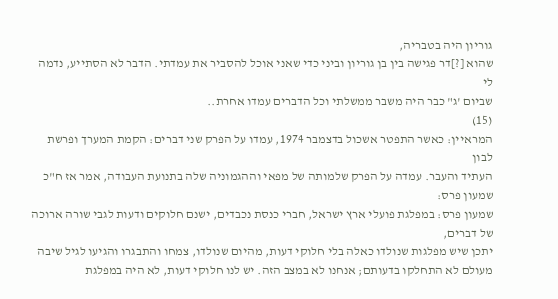גוריון היה בטבריה,
שהוא [?]דר פגישה בין בן גוריון וביני כדי שאני אוכל להסביר את עמדתי. הדבר לא הסתייע, נדמה לי
שביום 'ג" כבר היה משבר ממשלתי וכל הדברים עמדו אחרת..
(15)
המראיין: כאשר התפטר אשכול בדצמבר 1974, עמדו על הפרק שני דברים: הקמת המערך ופרשת לבון
העתיד והעבר. עמדה על הפרק שלמותה של מפאי וההגמוניה שלה בתנועת העבודה, אמר אז ח"כ
שמעון פרס:
שמעון פרס: במפלגת פועלי ארץ ישראל, חברי כנסת נכבדים, ישנם חלוקים ודעות לגבי שורה ארוכה של דברים,
יתכן שיש מפלגות שנולדו כאלה בלי חלוקי דעות, מהיום שנולדו, צמחו והתבגרו והגיעו לגיל שיבה
מעולם לא התחלקו בדעותם; אנחנו לא במצב הזה. יש לנו חלוקי דעות, לא היה במפלגת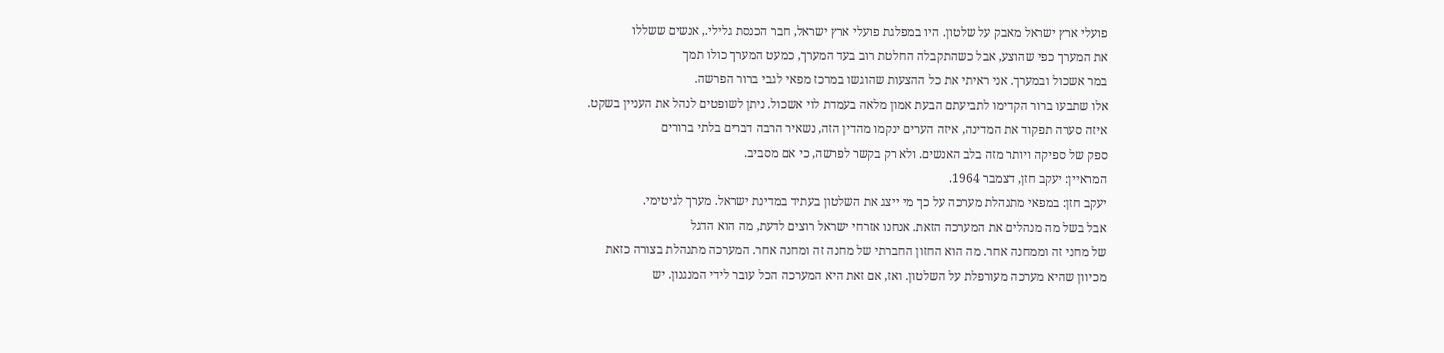פועלי ארץ ישראל מאבק על שלטון. היו במפלגת פועלי ארץ ישראל, חבר הכנסת גלילי., אנשים ששללו
את המערך כפי שהוצע, אבל כשהתקבלה החלטת רוב בעד המערך, כמעט המערך כולו תמך
במר אשכול ובמערך. אני ראיתי את כל ההצעות שהוגשו במרכז מפאי לגבי ברור הפרשה.
אלו שתבעו ברור הקדימו לתביעתם הבעת אמון מלאה בעמדת לוי אשכול. ניתן לשופטים לנהל את העניין בשקט.
איזה סערה תפקוד את המדינה, איזה הערים ינקמו מהדין הזה, נשאיר הרבה דברים בלתי ברורים
ספק של ספיקה ויותר מזה בלב האנשים. ולא רק בקשר לפרשה, כי אם מסביב.
המראיין: יעקב חזן, דצמבר 1964.
יעקב חזן: במפאי מתנהלת מערכה על כך מי ייצג את השלטון בעתיד במדינת ישראל. מערך לגיטימי.
אבל בשל מה מנהלים את המערכה הזאת. אנחנו אזרחי ישראל רוצים לדעת, מה הוא הדגל
של מחני זה וממחנה אחר. מה הוא החזון החברתי של מחנה זה ומחנה אחר. המערכה מתנהלת בצורה כזאת
מכיוון שהיא מערכה מעורפלת על השלטון. ואז, אם זאת היא המערכה הכל עובר לידי המנגנון. יש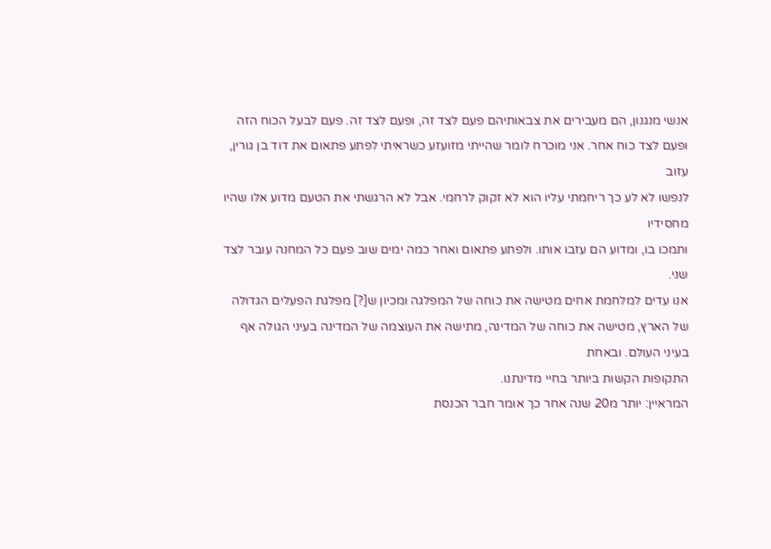אנשי מנגנון, הם מעבירים את צבאותיהם פעם לצד זה, ופעם לצד זה. פעם לבעל הכוח הזה
ופעם לצד כוח אחר. אני מוכרח לומר שהייתי מזועזע כשראיתי לפתע פתאום את דוד בן גורין, עזוב
לנפשו לא לע כך ריחמתי עליו הוא לא זקוק לרחמי. אבל לא הרגשתי את הטעם מדוע אלו שהיו מחסידיו
ותמכו בו, ומדוע הם עזבו אותו. ולפתע פתאום ואחר כמה ימים שוב פעם כל המחנה עובר לצד שני.
אנו עדים למלחמת אחים מטישה את כוחה של המפלגה ומכיון ש[?] מפלגת הפעלים הגדולה
של הארץ, מטישה את כוחה של המדינה, מתישה את העוצמה של המדינה בעיני הגולה אף בעיני העולם. ובאחת
התקופות הקשות ביותר בחיי מדינתנו.
המראיין: יותר מ20 שנה אחר כך אומר חבר הכנסת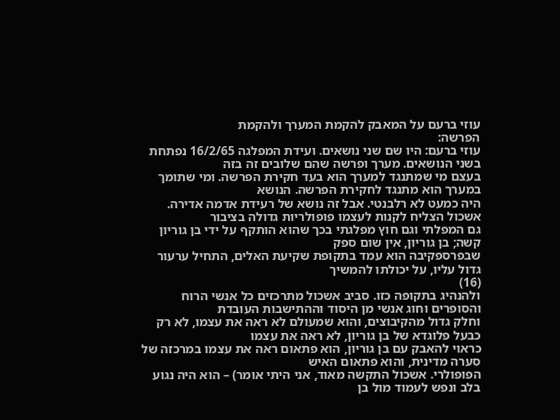עוזי ברעם על המאבק להקמת המערך ולהקמת
הפרשה:
עוזי ברעם: היו שם שני נושאים. ועידת המפלגה 16/2/65 נפתחת בשני הנושאים. מערך ופרשה שהם שלובים זה בזה
בעצם מי שמתנגד למערך הוא בעד חקירת הפרשה. ומי שתומך במערך הוא מתנגד לחקירת הפרשה. הנושא
היה כמעט לא רלבנטי. אבל זה נושא של רעידת אדמה אדירה. אשכול הצליח לקנות לעצמו פופולריות גדולה בציבור
גם המפלתי וגם חוץ מפלגתי בכך שהוא הותקף על ידי בן גוריון קשה; בן גוריון, אין שום ספק
שבפרספקיבה הוא עמד בתקופת שקיעת האלים, התחיל ערעור גדול עליו, על יכולתו להמשיך
(16)
ולהנהיג בתקופה כזו. סביב אשכול מתרכזים כל אנשי הרוח והסופרים וחוג אנשי מן היסוד וההתישבות העובדת
וחלק גדול מהקיבוצים, והוא שמעולם לא ראה את עצמו, לא רק כבעל פלוגדא של בן גוריון, לא ראה את עצמו
כראוי להאבק עם בן גוריון, הוא פתאום ראה את עצמו במרכזה של סערה מדינית, והוא פתאום האיש
הפופולרי. אשכול התקשה מאוד, אני היתי אומר) – הוא היה נגוע בלב ונפש לעמוד מול בן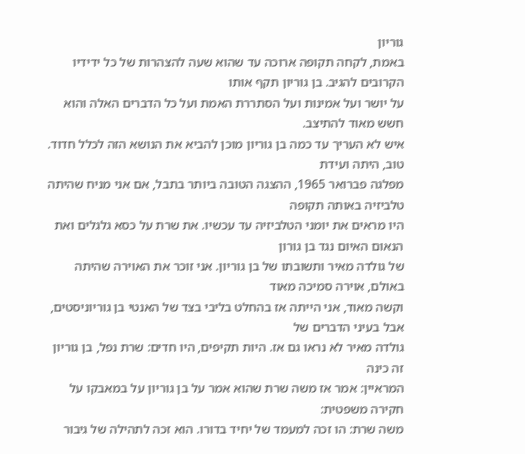גוריון
באמת, לקחה תקופה ארוכה עד שהוא שעה להצהרות של כל ידידיו הקרובים להגיב. בן גוריון תקף אותו
על יושר ועל אמינות ועל הסתררת האמת ועל כל הדברים האלה והוא חשש מאוד להתיצב.
איש לא העריך עד כמה בן גוריון מוכן להביא את הנושא הזה לכלל חדוד. טוב, היתה ועידת
מפלגה פברואר 1965, ההצגה הטובה ביותר בתבל, אם אני מניח שהיתה טלביזיה באותה תקופה
היו מראים את יומני הטלביזיה עד עכשיו. את שרת על כסא גלגלים ואת הנאום האיום נגד בן גורון
של גולדה מאיר ותשובתו של בן גוריון. אני זוכר את האוירה שהיתה באולם, אוירה סמיכה מאוד
וקשה מאוד, אני הייתה אז בהחלט בליבי בצד של האנטי בן גוריוניסטים, אבל בעיני הדברים של
גולדה מאיר לא נראו גם אז. היות תקיפים, היו חדים: שרת נפל, בן גוריון זה כינה
המראיין: אמר אז משה שרת שהוא אמר על בן גוריון על במאבקו על חקירה משפטית:
משה שרת: הו זכה למעמד של יחיד בדורו. הוא זכה לתהילה של גיבור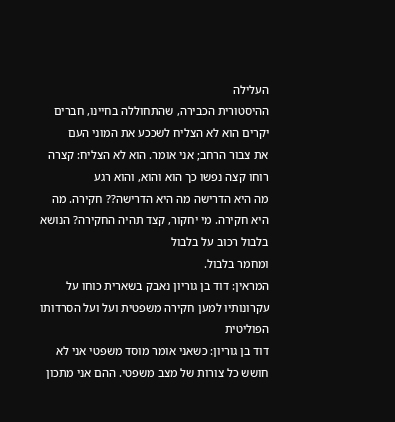העלילה
ההיסטורית הכבירה, שהתחוללה בחיינו, חברים יקרים הוא לא הצליח לשככע את המוני העם
את צבור הרחב; אני אומר. הוא לא הצליח: קצרה רוחו קצה נפשו כך הוא והוא, והוא רגע
מה היא הדרישה מה היא הדרישה?? חקירה. מה היא חקירה. מי יחקור, קצד תהיה החקירה? הנושא בלבול רכוב על בלבול
ומחמר בלבול.
המראין: דוד בן גוריון נאבק בשארית כוחו על עקרונותיו למען חקירה משפטית ועל ועל הסרדותו הפוליטית
דוד בן גוריון: כשאני אומר מוסד משפטי אני לא חושש כל צורות של מצב משפטי. ההם אני מתכון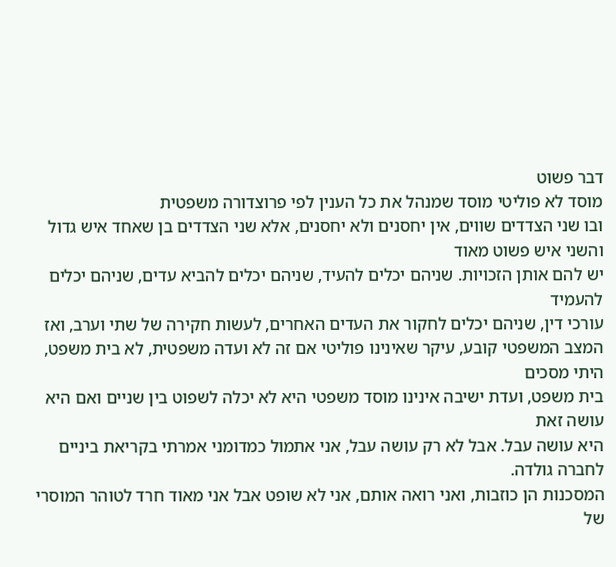דבר פשוט
מוסד לא פוליטי מוסד שמנהל את כל הענין לפי פרוצדורה משפטית
ובו שני הצדדים שווים, אין יחסנים ולא יחסנים, אלא שני הצדדים בן שאחד איש גדול והשני איש פשוט מאוד
יש להם אותן הזכויות. שניהם יכלים להעיד, שניהם יכלים להביא עדים, שניהם יכלים להעמיד
עורכי דין, שניהם יכלים לחקור את העדים האחרים, לעשות חקירה של שתי וערב, ואז
המצב המשפטי קובע, עיקר שאינינו פוליטי אם זה לא ועדה משפטית, לא בית משפט, היתי מסכים
בית משפט, ועדת ישיבה אינינו מוסד משפטי היא לא יכלה לשפוט בין שניים ואם היא עושה זאת
היא עושה עבל. אבל לא רק עושה עבל, אני אתמול כמדומני אמרתי בקריאת ביניים לחברה גולדה.
המסכנות הן כוזבות, ואני רואה אותם, אני לא שופט אבל אני מאוד חרד לטוהר המוסרי של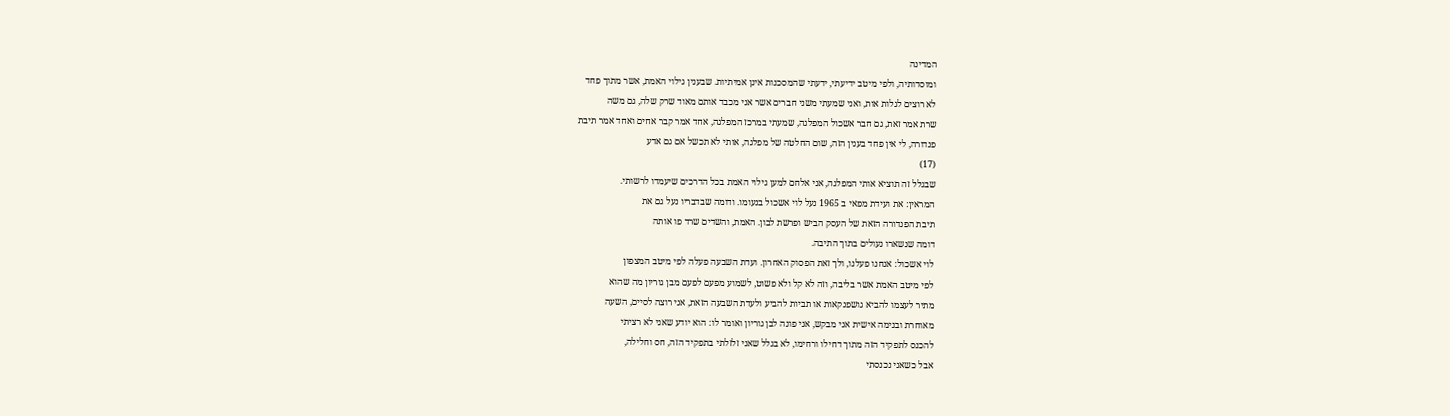המדינה
ומוסדותיה, ולפי מיטב ידיעתי, ידעתי שהמסכנות אינן אמיתיות. שבענין גילוי האמת, אשר מתוך פחד
לא רוצים לגלות אות, ואני שמעתי משני חברים אשר אני מכבד אותם מאוד שרק שלה, גם משה
שרת אמר זאת, גם חבר אשכול המפלגה, שמעתי במרכז המפלגה, אחד אמר קבר אחים ואחד אמר תיבת
פנדורה, לי אין פחד בענין הזה, שום החלטה של מפלגה, אותי לא תכשל אם גם אדע
(17)
שבגלל זה תוציא אותי המפלגה, אני אלחם למען גילוי האמת בכל הדרכים שיעמדו לרשותי.
המראין: את ועידת מפאי ב 1965 נעל לוי אשכול בנעומו. ודומה שבדבריו נעל גם את
תיבת הפנדורה הזאת של העסק הביש ופרשת לבון. האמת, והשדים שרד פו אותה
דומה שנשארו נעולים בתוך התיבה.
לוי אשכול: אנחנו פעלנו, ולך זאת הפסוק האחרון. ועדת השבעה פעלה לפי מיטב המצפון
לפי מיטב האמת אשר בליבה, וזה לא קל ולא פשוט, לשמוע מפעם לפעם מבן גוריון מה שהוא
מתיר לעצמו להביא גושפנקאות או תביות להביע ולעדת השבעה הזאת, אני רוצה לסיים, השעה
מאוחרת ובנימה אישית אני מבקש, אני פונה לבן גוריון ואומר לו: הוא יודע שאני לא רציתי
להכנס לתפקיד הזה מתוך דחילו ורחימו, לא בגלל שאני זלזלתי בתפקיד הזה, חס וחלילה,
אבל כשאני נכנסתי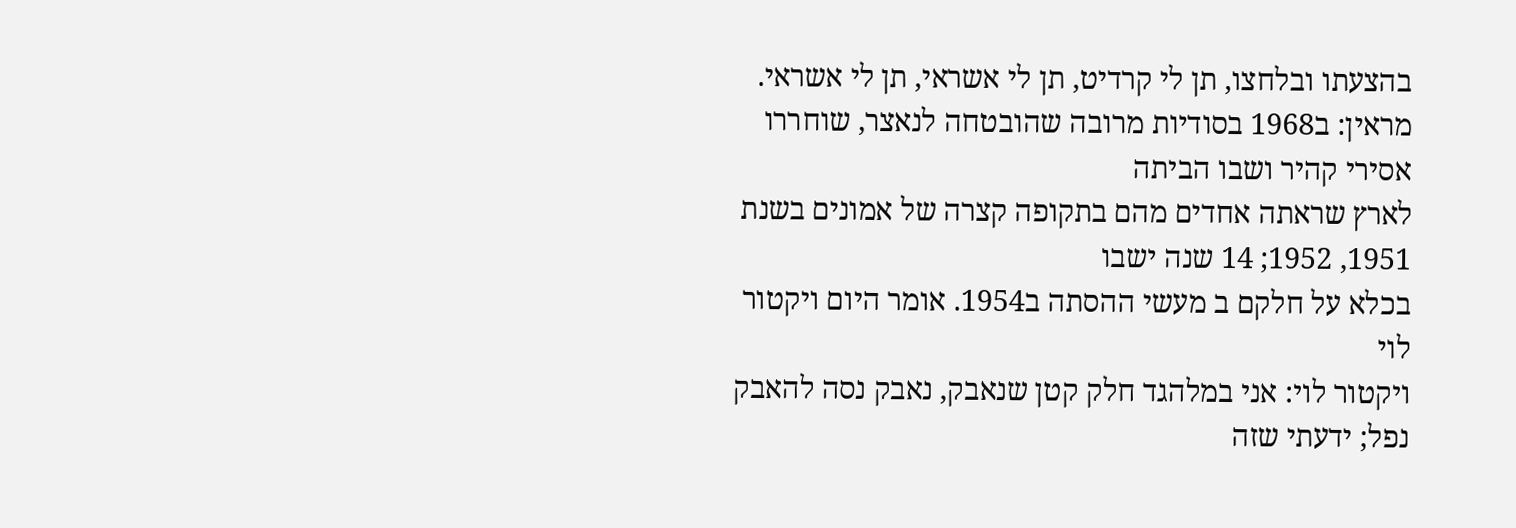בהצעתו ובלחצו, תן לי קרדיט, תן לי אשראי, תן לי אשראי.
מראין: ב1968 בסודיות מרובה שהובטחה לנאצר, שוחררו אסירי קהיר ושבו הביתה
לארץ שראתה אחדים מהם בתקופה קצרה של אמונים בשנת 1951, 1952; 14 שנה ישבו
בכלא על חלקם ב מעשי ההסתה ב1954. אומר היום ויקטור לוי
ויקטור לוי: אני במלהגד חלק קטן שנאבק, נאבק נסה להאבק נפל; ידעתי שזה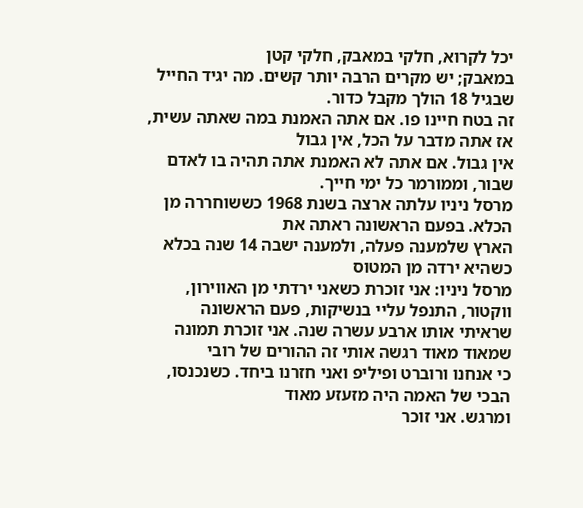יכל לקרוא, חלקי במאבק, חלקי קטן
במאבק; יש מקרים הרבה יותר קשים. מה יגיד החייל שבגיל 18 הולך מקבל כדור.
זה בטח חיינו פו. אם אתה האמנת במה שאתה עשית, אז אתה מדבר על הכל, אין גבול
אין גבול. אם אתה לא האמנת אתה תהיה בו לאדם שבור, וממורמר כל ימי חייך.
מרסל ניניו עלתה ארצה בשנת 1968 כששוחררה מן הכלא. בפעם הראשונה ראתה את
הארץ שלמענה פעלה, ולמענה ישבה 14 שנה בכלא כשהיא ירדה מן המטוס
מרסל ניניו: אני זוכרת כשאני ירדתי מן האווירון, ווקטור, התנפל עליי בנשיקות, פעם הראשונה
שראיתי אותו ארבע עשרה שנה. אני זוכרת תמונה שמאוד מאוד רגשה אותי זה ההורים של רובי
כי אנחנו ורוברט ופיליפ ואני חזרנו ביחד. כשנכנסו, הבכי של האמה היה מזעזע מאוד
ומרגש. אני זוכר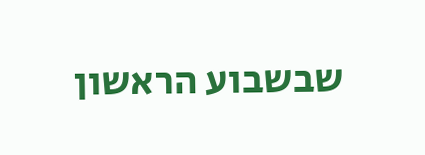שבשבוע הראשון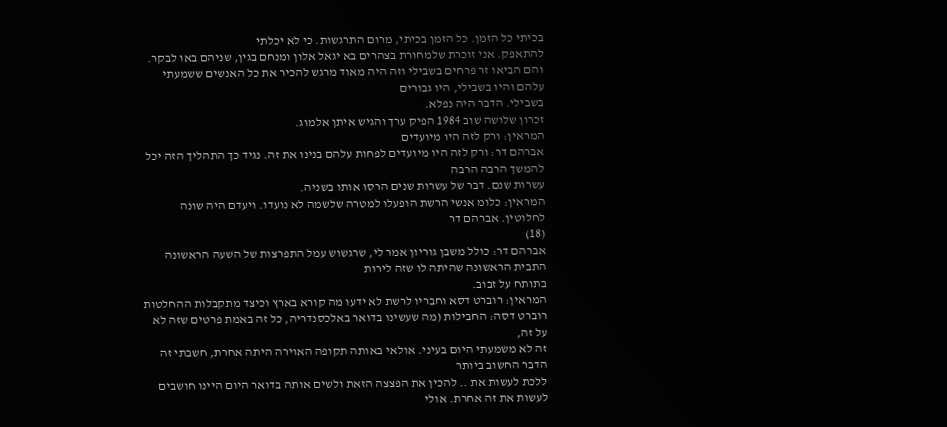בכיתי כל הזמן. כל הזמן בכיתי, מרום התרגשות. כי לא יכלתי
להתאפק. אני זוכרת שלמחורת בצהרים בא יגאל אלון ומנחם בגין, שניהם באו לבקר.
והם הביאו זר פרחים בשבילי וזה היה מאוד מרגש להכיר את כל האנשים ששמעתי עלהם והיו בשבילי, היו גבורים
בשבילי. הדבר היה נפלא.
זכרון שלושה שוב 1984 הפיק ערך והגיש איתן אלמוג.
המראין: ורק לזה היו מיועדים
אברהם דר: ורק לזה היו מיועדים לפחות עלהם בנינו את זה. נגיד כך התהליך הזה יכל להמשך הרבה הרבה
עשרות שנם. דבר של עשרות שנים הרסו אותו בשניה.
המראין: כלומ אנשי הרשת הופעלו למטרה שלשמה לא נועדו. ויעדם היה שונה לחלוטין. אברהם דר
(18)
אברהם דר: כולל משבן גוריון אמר לי, שרגשוש עמל התפרצות של השעה הראשונה התבית הראשונה שהיתה לו שזה לירות
בתותח על זבוב.
המראין: רוברט דסא וחבריו לרשת לא ידעו מה קורא בארץ וכיצד מתקבלות ההחלטות
רוברט דסה: החבילות (מה שעשינו בדואר באלכסנדריה, כל זה באמת פרטים שזה לא על זה,
זה לא משמעתי היום בעיני. אולאי באותה תקופה האוירה היתה אחרת, חשבתי זה הדבר החשוב ביותר
ללכת לעשות את .. להכין את הפצצה הזאת ולשים אותה בדואר היום היינו חושבים לעשות את זה אחרת. אולי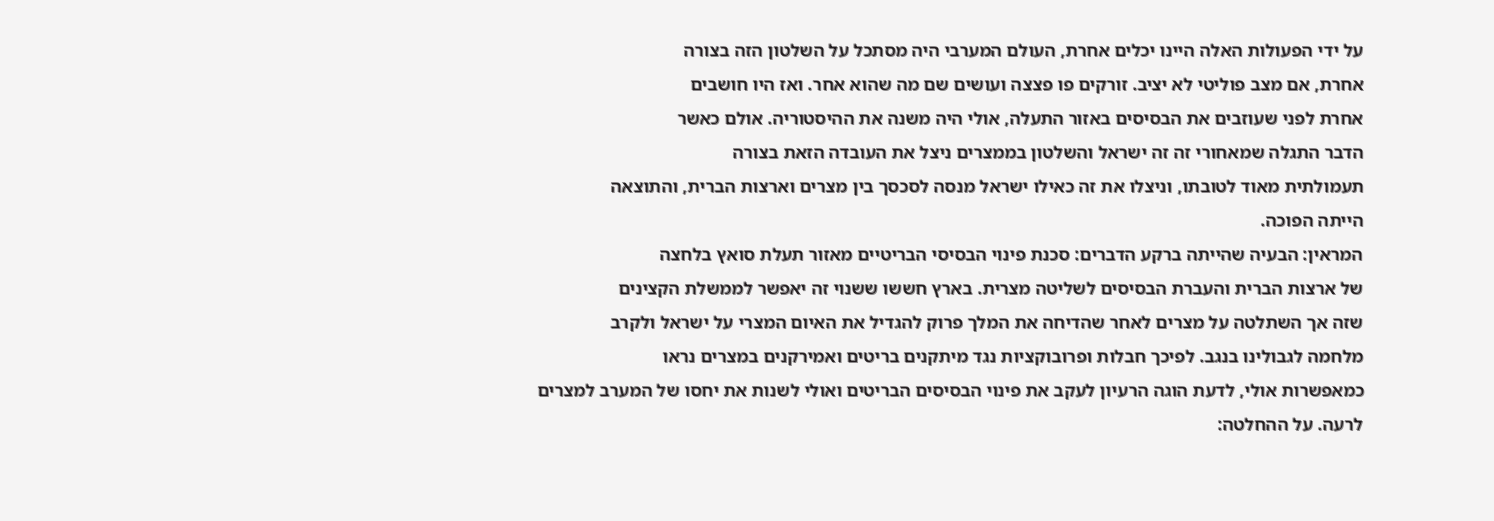על ידי הפעולות האלה היינו יכלים אחרת, העולם המערבי היה מסתכל על השלטון הזה בצורה
אחרת, אם מצב פוליטי לא יציב. זורקים פו פצצה ועושים שם מה שהוא אחר. ואז היו חושבים
אחרת לפני שעוזבים את הבסיסים באזור התעלה, אולי היה משנה את ההיסטוריה. אולם כאשר
הדבר התגלה שמאחורי זה זה ישראל והשלטון בממצרים ניצל את העובדה הזאת בצורה
תעמולתית מאוד לטובתו, וניצלו את זה כאילו ישראל מנסה לסכסך בין מצרים וארצות הברית, והתוצאה
הייתה הפוכה.
המראין: הבעיה שהייתה ברקע הדברים: סכנת פינוי הבסיסי הבריטיים מאזור תעלת סואץ בלחצה
של ארצות הברית והעברת הבסיסים לשליטה מצרית. בארץ חששו ששנוי זה יאפשר לממשלת הקצינים
שזה אך השתלטה על מצרים לאחר שהדיחה את המלך פרוק להגדיל את האיום המצרי על ישראל ולקרב
מלחמה לגבולינו בנגב. לפיכך חבלות ופרובוקציות נגד מיתקנים בריטים ואמירקנים במצרים נראו
כמאפשרות אולי, לדעת הוגה הרעיון לעקב את פינוי הבסיסים הבריטים ואולי לשנות את יחסו של המערב למצרים
לרעה. על ההחלטה: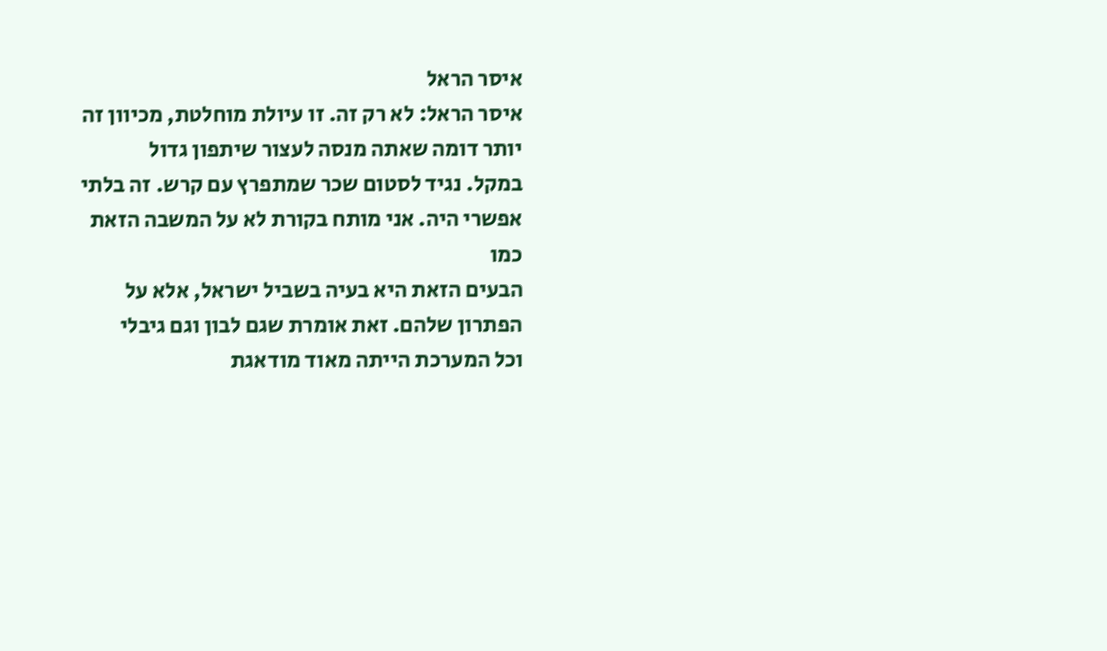איסר הראל
איסר הראל: לא רק זה. זו עיולת מוחלטת, מכיוון זה יותר דומה שאתה מנסה לעצור שיתפון גדול
במקל. נגיד לסטום שכר שמתפרץ עם קרש. זה בלתי אפשרי היה. אני מותח בקורת לא על המשבה הזאת כמו
הבעים הזאת היא בעיה בשביל ישראל, אלא על הפתרון שלהם. זאת אומרת שגם לבון וגם גיבלי
וכל המערכת הייתה מאוד מודאגת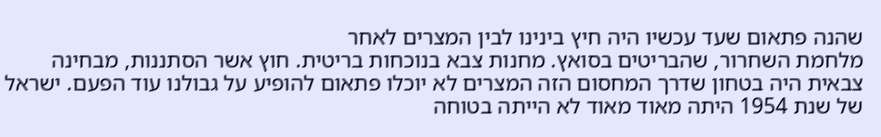שהנה פתאום שעד עכשיו היה חיץ בינינו לבין המצרים לאחר
מלחמת השחרור, שהבריטים בסואץ. מחנות צבא בנוכחות בריטית. חוץ אשר הסתננות, מבחינה
צבאית היה בטחון שדרך המחסום הזה המצרים לא יוכלו פתאום להופיע על גבולנו עוד הפעם. ישראל
של שנת 1954 היתה מאוד מאוד לא הייתה בטוחה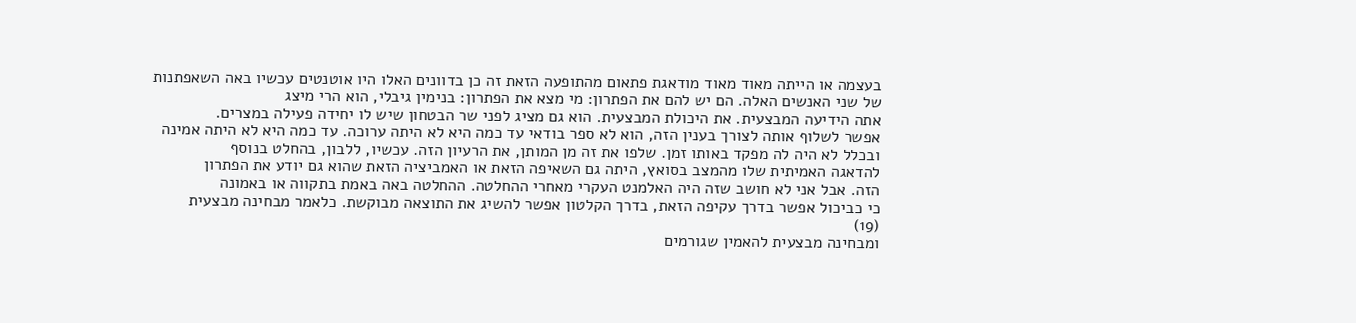בעצמה או הייתה מאוד מאוד מודאגת פתאום מהתופעה הזאת זה כן בדוונים האלו היו אוטנטים עכשיו באה השאפתנות
של שני האנשים האלה. הם יש להם את הפתרון: מי מצא את הפתרון: בנימין גיבלי, הוא הרי מיצג
אתה הידיעה המבצעית. את היכולת המבצעית. הוא גם מציג לפני שר הבטחון שיש לו יחידה פעילה במצרים.
אפשר לשלוף אותה לצורך בענין הזה, הוא לא ספר בודאי עד כמה היא לא היתה ערוכה. עד כמה היא לא היתה אמינה
ובכלל לא היה לה מפקד באותו זמן. שלפו את זה מן המותן, את הרעיון הזה. עכשיו, ללבון, בהחלט בנוסף
להדאגה האמיתית שלו מהמצב בסואץ, היתה גם השאיפה הזאת או האמביציה הזאת שהוא גם יודע את הפתרון
הזה. אבל אני לא חושב שזה היה האלמנט העקרי מאחרי ההחלטה. ההחלטה באה באמת בתקווה או באמונה
כי כביכול אפשר בדרך עקיפה הזאת, בדרך הקלטון אפשר להשיג את התוצאה מבוקשת. כלאמר מבחינה מבצעית
(19)
ומבחינה מבצעית להאמין שגורמים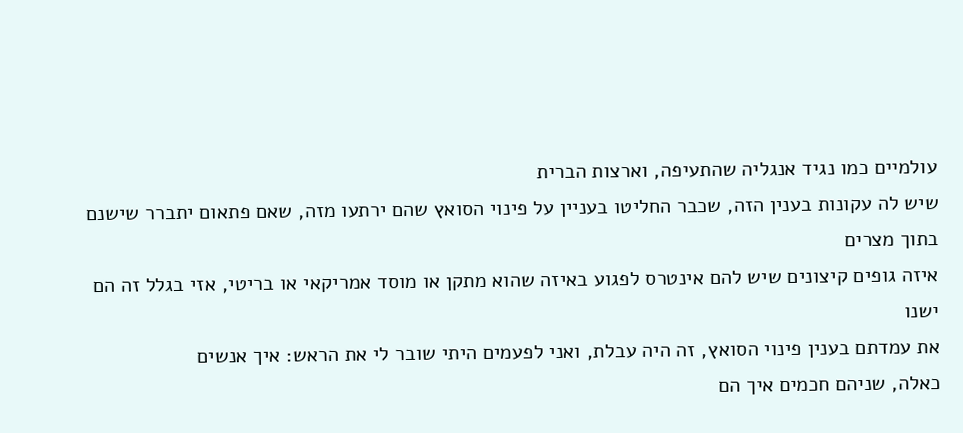עולמיים כמו נגיד אנגליה שהתעיפה, וארצות הברית
שיש לה עקונות בענין הזה, שכבר החליטו בעניין על פינוי הסואץ שהם ירתעו מזה, שאם פתאום יתברר שישנם בתוך מצרים
איזה גופים קיצונים שיש להם אינטרס לפגוע באיזה שהוא מתקן או מוסד אמריקאי או בריטי, אזי בגלל זה הם ישנו
את עמדתם בענין פינוי הסואץ, זה היה עבלת, ואני לפעמים היתי שובר לי את הראש: איך אנשים
כאלה, שניהם חכמים איך הם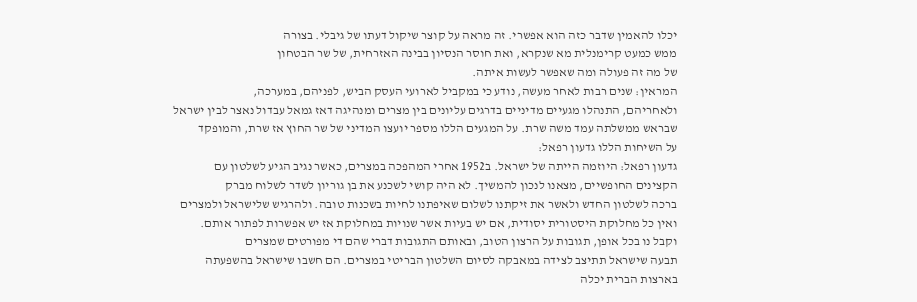יכלו להאמין שדבר כזה הוא אפשרי. זה מראה על קוצר שיקול דעתו של גיבלי. בצורה
ממש כמעט קרימנלית מא שנקרא, ואת חוסר הנסיון בבינה האזרחית, של שר הבטחון
של מה זה פעולה ומה שאפשר לעשות איתה.
המראין: שנים רבות לאחר מעשה, נודע כי במקביל לארועי העסק הביש, לפניהם, במערכה,
ולאחריהם, התנהלו מגעיים מדיניים בדרגים עליונים בין מצרים ומנהיגה דאז גמאל עבדול נאצר לבין ישראל
שבראש ממשלתה עמד משה שרת. על המגעים הללו מספר יועצו המדיני של שר החוץ אז שרת, והמופקד
על השיחות הללו גדעון רפאל:
גדעון רפאל: היוזמה הייתה של ישראל. ב1952 אחרי המהפכה במצרים, כאשר נגיב הגיע לשלטון עם
הקצינים החופשיים, מצאנו לנכון להמשיך. לא היה קושי לשכנע את בן גוריון לשדר לשלוח מברק
ברכה לשלטון החדש ולאשר את זיקתנו לשלום שאיפתנו לחיות בשכנות טובה. ולהרגיש שלישראל ולמצרים
ואין כל מחלוקת היסטורית יסודית, אם יש בעיות אשר שנויות במחלוקת אז יש אפשרות לפתור אותם.
וקבל נו בכל אופן, תגובות על הרצון הטוב, ובאותם התגובות דברי שהם די מפורטים שמצרים
תבעה שישראל תתיצב לצידה במאבקה לסיום השלטון הבריטי במצרים. הם חשבו שישראל בהשפעתה
בארצות הברית יכלה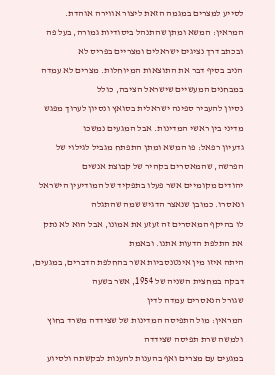לסייע למצרים במגמה הזאת ליצור אווירה אוהדת.
המראין: המשא ומתן שהתנהל ביסודיות גמורה, בעל פה ובכתב דרך נציגים ישראלים ומצריים בפריס לא
הניב בסיף דבר את התוצאות המיוחלות. מצרים לא עמדה במבחנים המעשיים שישראל הציבה, כולל
נסיון להעביר ספינה ישראלית בסואץ ונסיון לערוך מפגש מדיני בין ראשי המדינות. אבל המגעים נמשכו
גדעיון רפאל: פו המשא ומתן התפתח מגביל לגילוי של הפרשה, שהמאסרים בקהיר של קבוצת אנשים
יהודים מקומיים אשר פעלו בתפקיד של המודיעין הישראל ונאסרו. כמובן שנאצר הדגיש שמה שהתגלה
לו בהיקף המאסרים זה זעזע את אמונו, אבל הוא לא נתק את התלפת הדעות אתנו. ובאמת
היתה איזו מין אינטנסביות אשר בהחלפת הדברים, במגעים, דבקה במחצית השניה של 1954, אשר בשעה
שגורל הנאסרים עמדה לדין
המראין: מול התפיסה המדינות של שצידדה משרד בחוץ ולמשה שרת תפיסה שצידדה
במגעים עם מצרים ואף בהענות להענות לבקשתה ולסיוע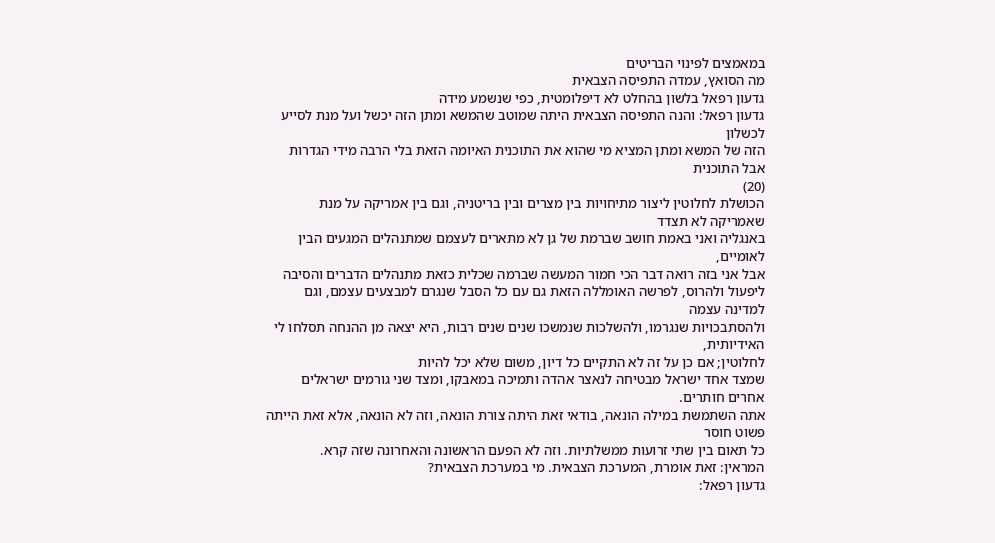במאמצים לפינוי הבריטים
מה הסואץ, עמדה התפיסה הצבאית
גדעון רפאל בלשון בהחלט לא דיפלומטית, כפי שנשמע מידה
גדעון רפאל: והנה התפיסה הצבאית היתה שמוטב שהמשא ומתן הזה יכשל ועל מנת לסייע לכשלון
הזה של המשא ומתן המציא מי שהוא את התוכנית האיומה הזאת בלי הרבה מידי הגדרות אבל התוכנית
(20)
הכושלת לחלוטין ליצור מתיחויות בין מצרים ובין בריטניה, וגם בין אמריקה על מנת שאמריקה לא תצדד
באנגליה ואני באמת חושב שברמת של גן לא מתארים לעצמם שמתנהלים המגעים הבין לאומיים,
אבל אני בזה רואה דבר הכי חמור המעשה שברמה שכלית כזאת מתנהלים הדברים והסיבה
ליפעול ולהרוס, לפרשה האומללה הזאת גם עם כל הסבל שנגרם למבצעים עצמם, וגם למדינה עצמה
ולהסתבכויות שנגרמו, ולהשלכות שנמשכו שנים שנים רבות, היא יצאה מן ההנחה תסלחו לי האידיותית,
לחלוטין; אם כן על זה לא התקיים כל דיון, משום שלא יכל להיות
שמצד אחד ישראל מבטיחה לנאצר אהדה ותמיכה במאבקו, ומצד שני גורמים ישראלים אחרים חותרים.
אתה השתמשת במילה הונאה, בודאי זאת היתה צורת הונאה, וזה לא הונאה, אלא זאת הייתה פשוט חוסר
כל תאום בין שתי זרועות ממשלתיות. וזה לא הפעם הראשונה והאחרונה שזה קרא.
המראין: זאת אומרת, המערכת הצבאית. מי במערכת הצבאית?
גדעון רפאל: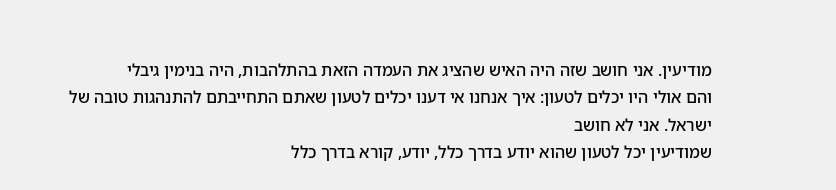מודיעין. אני חושב שזה היה האיש שהציג את העמדה הזאת בהתלהבות, היה בנימין גיבלי
והם אולי היו יכלים לטעון: איך אנחנו אי דענו יכלים לטעון שאתם התחייבתם להתנהגות טובה של ישראל. אני לא חושב
שמודיעין יכל לטעון שהוא יודע בדרך כלל, יודע, קורא בדרך כלל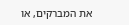את המברקים, או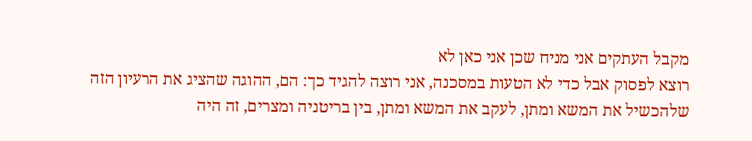מקבל העתקים אני מניח שכן אני כאן לא
רוצא לפסוק אבל כדי לא הטעות במסכנה, אני רוצה להגיד כך: הם, ההוגה שהציג את הרעיון הזה
שלהכשיל את המשא ומתן, לעקב את המשא ומתן, בין בריטניה ומצרים, זה היה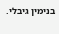בנימין גיבלי.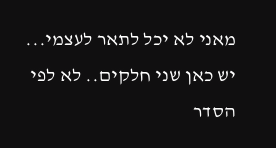מאני לא יכל לתאר לעצמי...
יש כאן שני חלקים.. לא לפי הסדר